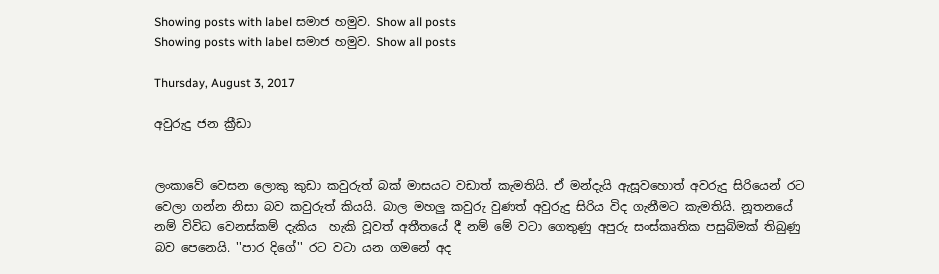Showing posts with label සමාජ හමුව. Show all posts
Showing posts with label සමාජ හමුව. Show all posts

Thursday, August 3, 2017

අවුරුදු ජන ක්‍රීඩා


ලංකාවේ වෙසන ලොකු කුඩා කවුරුත් බක් මාසයට වඩාත් කැමතියි. ඒ මන්දැයි ඇසූවහොත් අවරුදු සිරියෙන් රට වෙලා ගන්න නිසා බව කවුරුත් කියයි. බාල මහලු කවුරු වුණත් අවුරුදු සිරිය විද ගැනීමට කැමතියි. නූතනයේ නම් විවිධ වෙනස්කම් දැකිය  හැකි වූවත් අතීතයේ දී නම් මේ වටා ගෙතුණු අපුරු සංස්කෘතික පසුබිමක් තිබුණු බව පෙනෙයි. ''පාර දිගේ'' රට වටා යන ගමනේ අද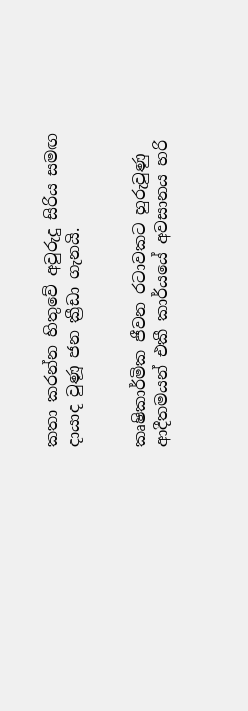කතා කරන්න හිතුවේ අවුරුදු සිරිය සමඟ දායාද වුණූ ජන ක්‍රීඩා ගැනයි.


කෘෂිකාර්මික ජීවන රටාවකට හුරුවුණු ආදීතමයන් එකී කාර්යයේ අවසානය හරි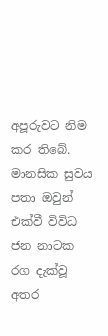අපූරුවට නිම කර තිබේ. මානසික සුවය පතා ඔවුන් එක්වී විවිධ ජන නාටක රග දැක්වූ අතර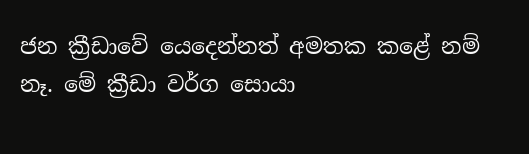ජන ක්‍රීඩාවේ යෙදෙන්නත් අමතක කළේ නම් නෑ. මේ ක්‍රීඩා වර්ග සොයා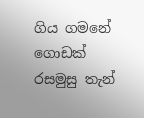ගිය ගමනේ ගොඩක් රසමුසු තැන්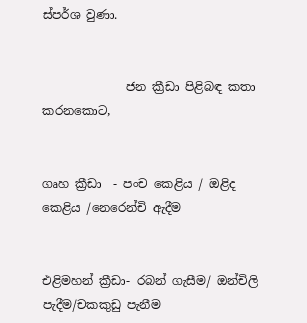ස්පර්ශ වුණා.


              ජන ක්‍රීඩා පිළිබඳ කතා කරනකොට,


ගෘහ ක්‍රීඩා  - පංච කෙළිය / ඔළිද කෙළිය /නෙරෙන්චි ඇදීම


එළිමහන් ක්‍රීඩා- රබන් ගැසීම/ ඔන්චිලි පැදීම/චකකුඩු පැනීම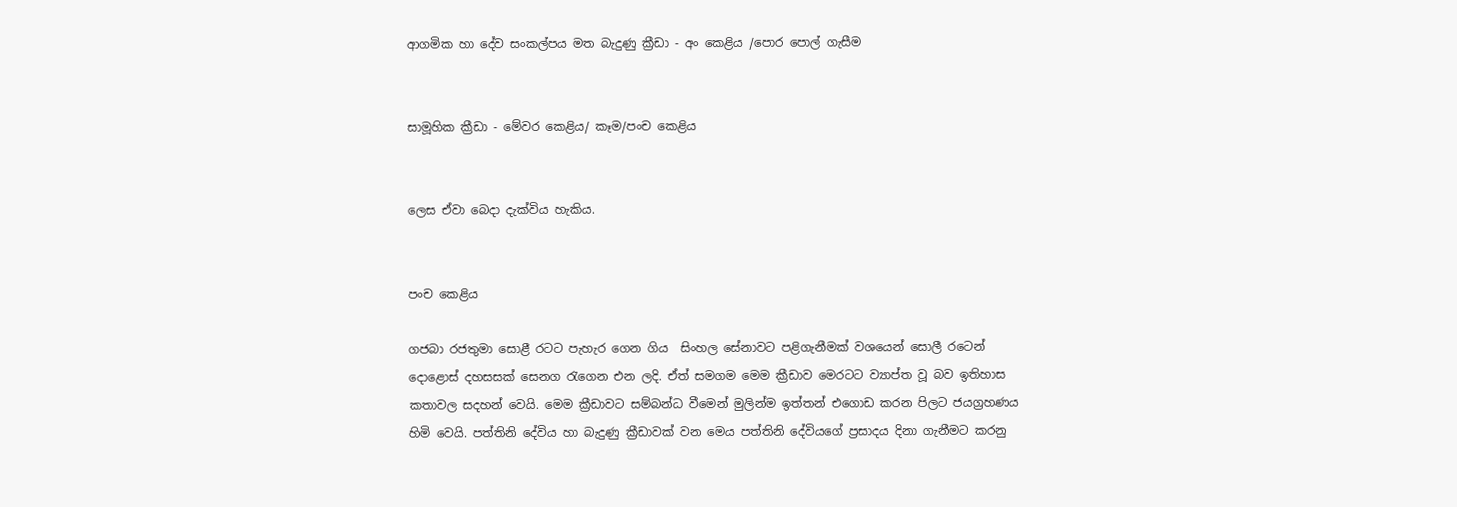ආගමික හා දේව සංකල්පය මත බැදුණු ක්‍රීඩා - අං කෙළිය /පොර පොල් ගැසීම


සාමූහික ක්‍රීඩා - මේවර කෙළිය/ කෑම/පංච කෙළිය


ලෙස ඒවා බෙදා දැක්විය හැකිය.


පංච කෙළිය

ගජබා රජතුමා සොළී රටට පැහැර ගෙන ගිය  සිංහල සේනාවට පළිගැනීමක් වශයෙන් සොලී රටෙන් දොළොස් දහසසක් සෙනග රැගෙන එන ලදි. ඒත් සමගම මෙම ක්‍රීඩාව මෙරටට ව්‍යාප්ත වූ බව ඉතිහාස කතාවල සදහන් වෙයි. මෙම ක්‍රීඩාවට සම්බන්ධ වීමෙන් මුලින්ම ඉත්තන් එගොඩ කරන පිලට ජයග්‍රහණය හිමි වෙයි. පත්තිනි දේවිය හා බැදුණු ක්‍රීඩාවක් වන මෙය පත්තිනි දේවියගේ ප්‍රසාදය දිනා ගැනීමට කරනු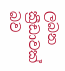ලබන ක්‍රීඩාවක් බව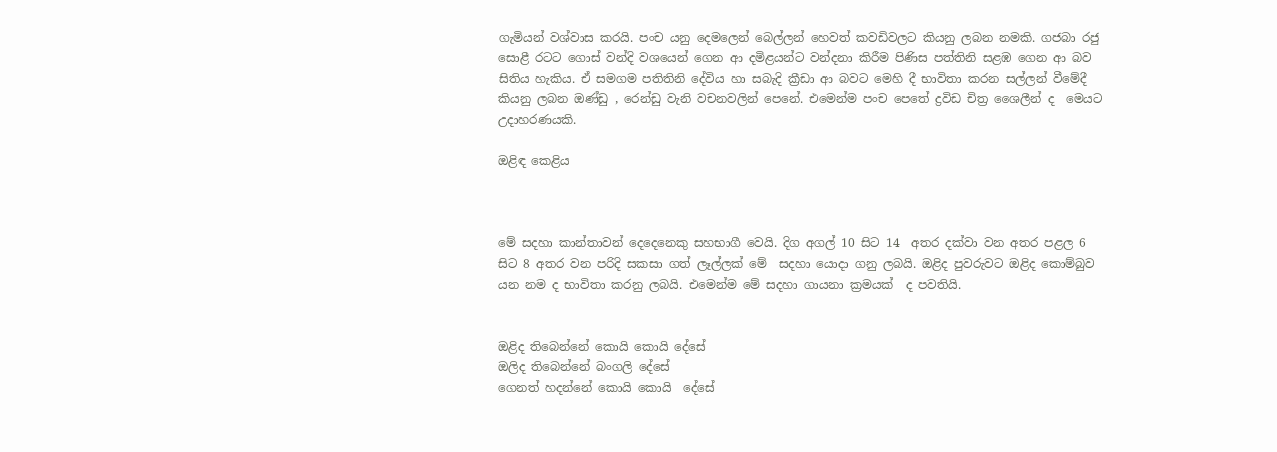ගැමියන් වශ්වාස කරයි. පංච යනු දෙමලෙන් බෙල්ලන් හෙවත් කවඩිවලට කියනු ලබන නමකි. ගජබා රජු සොළී රටට ගොස් වන්දි වශයෙන් ගෙන ආ දමිළයන්ට වන්දනා කිරීම පිණිස පත්තිනි සළඹ ගෙන ආ බව සිතිය හැකිය. ඒ සමගම පතිතිනි දේවිය හා සබැදි ක්‍රීඩා ආ බවට මෙහි දී භාවිතා කරන සල්ලන් වීමේදී කියනු ලබන ඔණ්ඩු , රෙන්ඩු වැනි වචනවලින් පෙනේ. එමෙන්ම පංච පෙතේ ද්‍රවිඩ චිත්‍ර ශෛලීන් ද  මෙයට උදාහරණයකි.

ඔළිඳ කෙළිය



මේ සදහා කාන්තාවන් දෙදෙනෙකු සහභාගී වෙයි. දිග අගල් 10 සිට 14  අතර දක්වා වන අතර පළල 6 සිට 8 අතර වන පරිදි සකසා ගත් ලෑල්ලක් මේ  සදහා යොදා ගනු ලබයි. ඔළිද පුවරුවට ඔළිද කොම්බුව යන නම ද භාවිතා කරනු ලබයි. එමෙන්ම මේ සදහා ගායනා ක්‍රමයක්  ද පවතියි.


ඔළිද තිබෙන්නේ කොයි කොයි දේසේ
ඔලිද තිබෙන්නේ බංගලි දේසේ
ගෙනත් හදන්නේ කොයි කොයි  දේසේ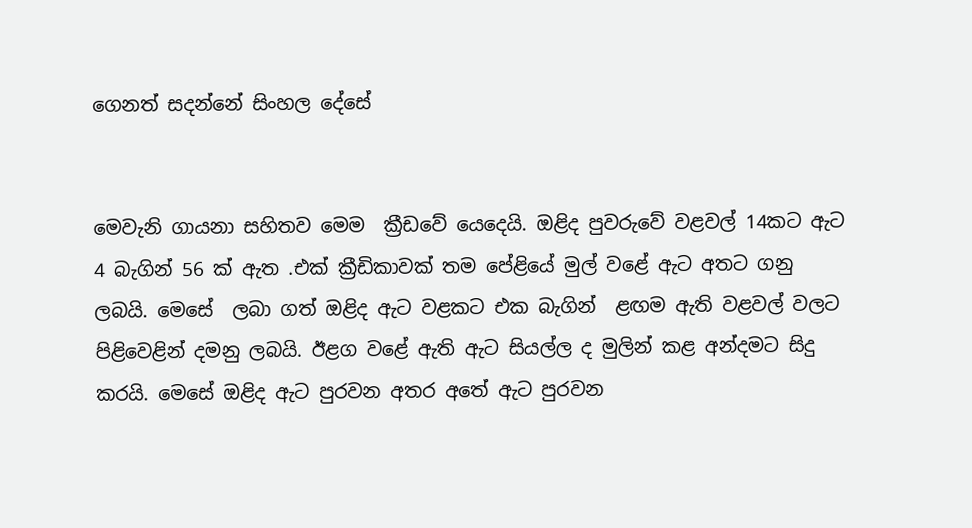ගෙනත් සදන්නේ සිංහල දේසේ


මෙවැනි ගායනා සහිතව මෙම  ක්‍රීඩවේ යෙදෙයි. ඔළිද පුවරුවේ වළවල් 14කට ඇට 4 බැගින් 56 ක් ඇත .එක් ක්‍රීඩිකාවක් තම පේළියේ මුල් වළේ ඇට අතට ගනු ලබයි. මෙසේ  ලබා ගත් ඔළිද ඇට වළකට එක බැගින්  ළඟම ඇති වළවල් වලට  පිළිවෙළින් දමනු ලබයි. ඊළග වළේ ඇති ඇට සියල්ල ද මුලින් කළ අන්දමට සිදු කරයි. මෙසේ ඔළිද ඇට පුරවන අතර අතේ ඇට පුරවන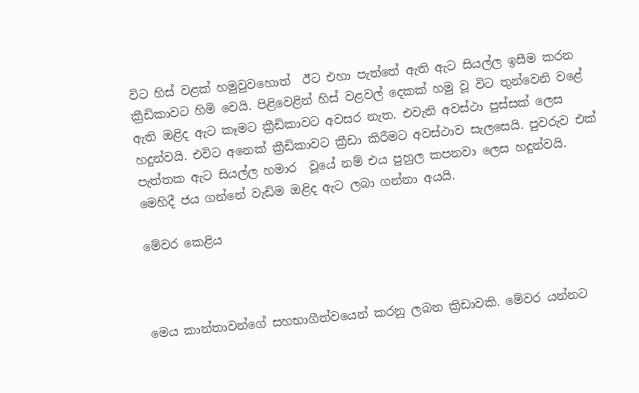විට හිස් වළක් හමුවුවහොත්  ඊට එහා පැත්තේ ඇති ඇට සියල්ල ඉසීම කරන ක්‍රීඩිකාවට හිමි වෙයි. පිළිවෙළින් හිස් වළවල් දෙකක් හමු වූ විට තුන්වෙනි වළේ ඇති ඔළිද ඇට කෑමට ක්‍රීඩිකාවට අවසර නැත. එවැනි අවස්ථා පුස්සක් ලෙස හදුන්වයි. එවිට අනෙක් ක්‍රීඩිකාවට ක්‍රීඩා කිරීමට අවස්ථාව සැලසෙයි. පුවරුව එක් පැත්තක ඇට සියල්ල හමාර  වූයේ නම් එය පුහුල කපනවා ලෙස හදුන්වයි. මෙහිදී ජය ගන්නේ වැඩිම ඔළිද ඇට ලබා ගන්නා අයයි.

මේවර කෙළිය



මෙය කාන්තාවන්ගේ සහභාගීත්වයෙන් කරනු ලබන ක්‍රිඩාවකි. මේවර යන්නට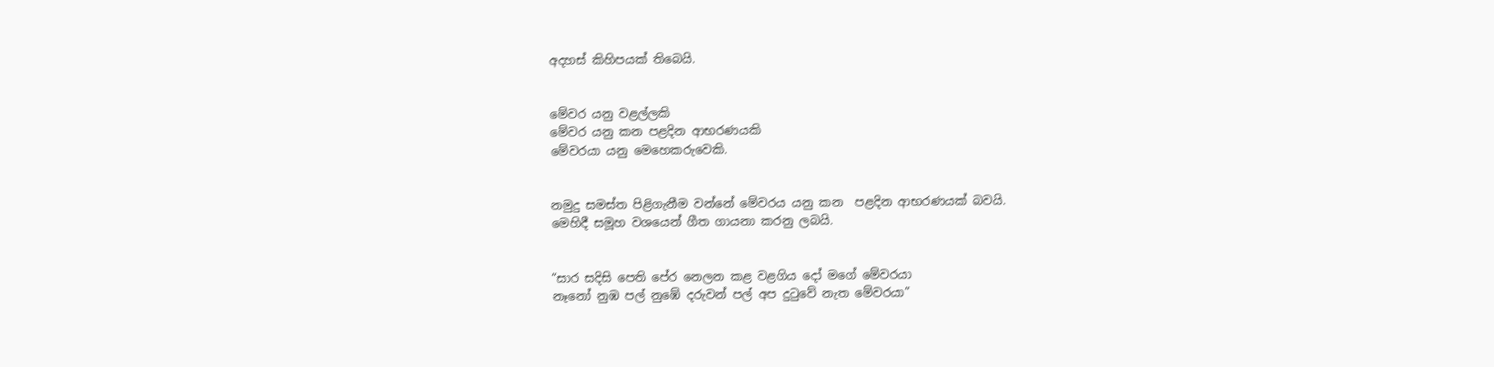අදහස් කිහිපයක් තිබෙයි.


මේවර යනු වළල්ලකි
මේවර යනු කන පළදින ආභරණයකි
මේවරයා යනු මෙහෙකරුවෙකි.


නමුදු සමස්ත පිළිගැනීම වන්නේ මේවරය යනු කන  පළදින ආභරණයක් බවයි.
මෙහිදී සමූහ වශයෙන් ගීත ගායනා කරනු ලබයි.


“සාර සදිසි පෙති පේර නෙලන කළ වළගිය දෝ මගේ මේවරයා
නෑනෝ නුඹ පල් නුඹේ දරුවන් පල් අප දුටුවේ නැත මේවරයා”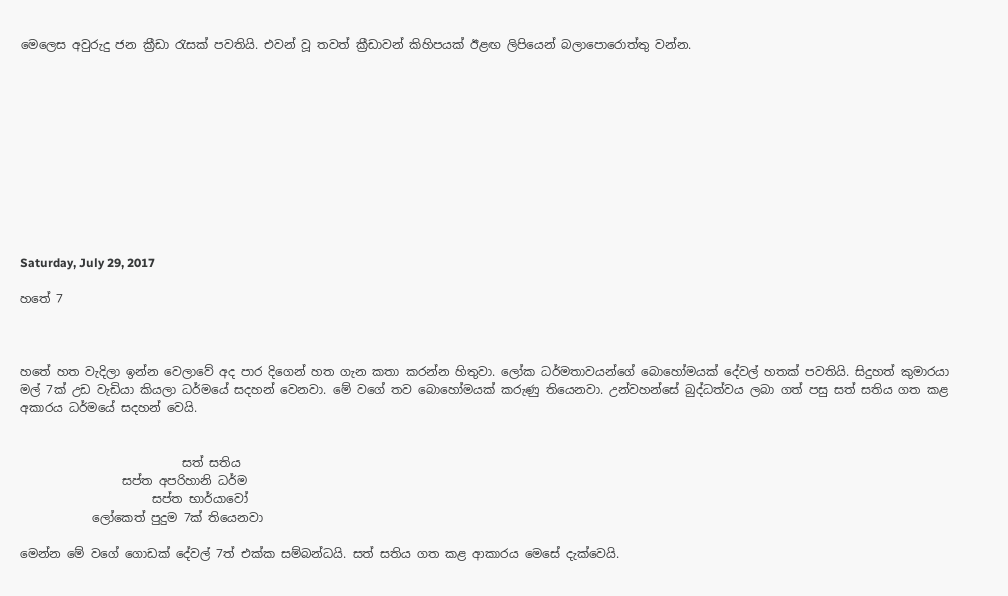මෙලෙස අවුරුදු ජන ක්‍රීඩා රැසක් පවතියි. එවන් වූ තවත් ක්‍රීඩාවන් කිහිපයක් ඊළඟ ලිපියෙන් බලාපොරොත්තු වන්න.











Saturday, July 29, 2017

හතේ 7



හතේ හත වැදිලා ඉන්න වෙලාවේ අද පාර දිගෙන් හත ගැන කතා කරන්න හිතුවා. ලෝක ධර්මතාවයන්ගේ බොහෝමයක් දේවල් හතක් පවතියි. සිදුහත් කුමාරයා මල් 7ක් උඩ වැඩියා කියලා ධර්මයේ සදහන් වෙනවා. මේ වගේ තව බොහෝමයක් කරුණු තියෙනවා. උන්වහන්සේ බුද්ධත්වය ලබා ගත් පසු සත් සතිය ගත කළ අකාරය ධර්මයේ සදහන් වෙයි.


                           සත් සතිය
                 සප්ත අපරිහානි ධර්ම
                      සප්ත භාර්යාවෝ
            ලෝකෙත් පුදුම 7ක් තියෙනවා

මෙන්න මේ වගේ ගොඩක් දේවල් 7ත් එක්ක සම්බන්ධයි. සත් සතිය ගත කළ ආකාරය මෙසේ දැක්වෙයි.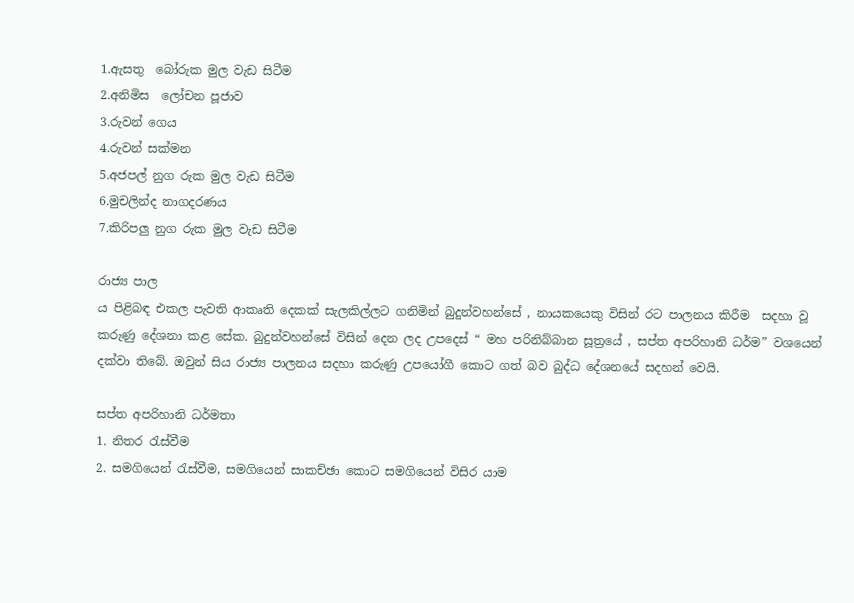1.ඇසතු  බෝරුක මුල වැඩ සිටීම
2.අනිමිස  ලෝචන පූජාව
3.රුවන් ගෙය
4.රුවන් සක්මන
5.අජපල් නුග රුක මුල වැඩ සිටීම
6.මුචලින්ද නාගදරණය
7.කිරිපලු නුග රුක මුල වැඩ සිටීම

රාජ්‍ය පාල
ය පිළිබඳ එකල පැවති ආකෘති දෙකක් සැලකිල්ලට ගනිමින් බුදුන්වහන්සේ , නායකයෙකු විසින් රට පාලනය කිරීම  සදහා වූ කරුණු දේශනා කළ සේක. බුදුන්වහන්සේ විසින් දෙන ලද උපදෙස් “ මහ පරිනිබ්බාන සූත්‍රයේ , සප්ත අපරිහානි ධර්ම” වශයෙන් දක්වා තිබේ. ඔවුන් සිය රාජ්‍ය පාලනය සදහා කරුණු උපයෝගී කොට ගත් බව බුද්ධ දේශනයේ සදහන් වෙයි.

සප්ත අපරිහානි ධර්මතා
1. නිතර රැස්වීම
2. සමගියෙන් රැස්වීම, සමගියෙන් සාකච්ඡා කොට සමගියෙන් විසිර යාම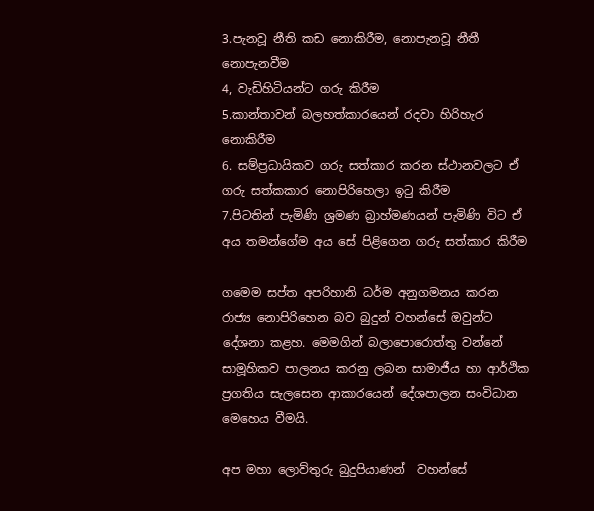3.පැනවූ නීති කඩ නොකිරීම, නොපැනවූ නීතී නොපැනවීම
4, වැඩිහිටියන්ට ගරු කිරීම
5.කාන්තාවන් බලහත්කාරයෙන් රදවා හිරිහැර නොකිරීම
6. සම්ප්‍රධායිකව ගරු සත්කාර කරන ස්ථානවලට ඒ ගරු සත්කකාර නොපිරිහෙලා ඉටු කිරීම
7.පිටතින් පැමිණි ශ්‍රමණ බ්‍රාහ්මණයන් පැමිණි විට ඒ අය තමන්ගේම අය සේ පිළිගෙන ගරු සත්කාර කිරීම

ගමෙම සප්ත අපරිහානි ධර්ම අනුගමනය කරන රාජ්‍ය නොපිරිහෙන බව බුදුන් වහන්සේ ඔවුන්ට දේශනා කළහ. මෙමගින් බලාපොරොත්තු වන්නේ සාමූහිකව පාලනය කරනු ලබන සාමාජීය හා ආර්ථික ප්‍රගතිය සැලසෙන ආකාරයෙන් දේශපාලන සංවිධාන මෙහෙය වීමයි.

අප මහා ලොව්තුරු බුදුපියාණන්  වහන්සේ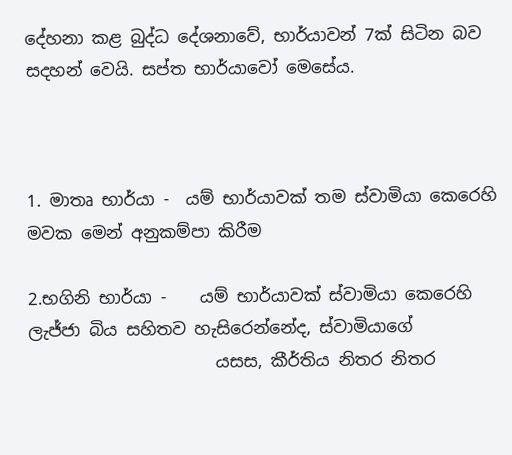දේහනා කළ බුද්ධ දේශනාවේ, භාර්යාවන් 7ක් සිටින බව සදහන් වෙයි. සප්ත භාර්යාවෝ මෙසේය.



1. මාතෘ භාර්යා -  යම් භාර්යාවක් තම ස්වාමියා කෙරෙහි මවක මෙන් අනුකම්පා කිරීම

2.භගිනි භාර්යා -    යම් භාර්යාවක් ස්වාමියා කෙරෙහි ලැජ්ජා බිය සහිතව හැසිරෙන්නේද, ස්වාමියාගේ
                      යසස, කීර්තිය නිතර නිතර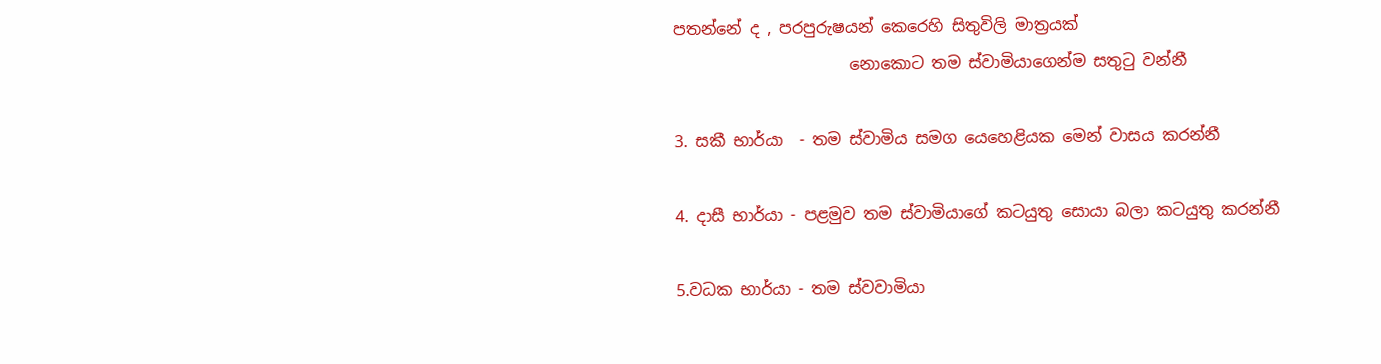පතන්නේ ද , පරපුරුෂයන් කෙරෙහි සිතුවිලි මාත්‍රයක්
                      නොකොට තම ස්වාමියාගෙන්ම සතුටු වන්නී

3. සකී භාර්යා  - තම ස්වාමිය සමග යෙහෙළියක මෙන් වාසය කරන්නී

4. දාසී භාර්යා - පළමුව තම ස්වාමියාගේ කටයුතු සොයා බලා කටයුතු කරන්නී

5.වධක භාර්යා - තම ස්වවාමියා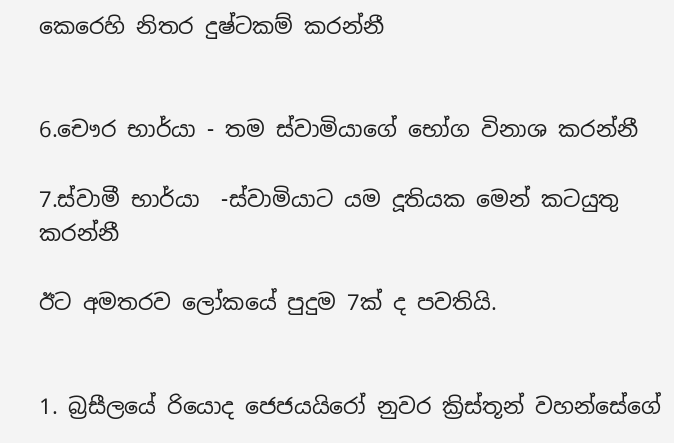කෙරෙහි නිතර දුෂ්ටකම් කරන්නී


6.චෞර භාර්යා - තම ස්වාමියාගේ භෝග විනාශ කරන්නී

7.ස්වාමී භාර්යා  -ස්වාමියාට යම දූතියක මෙන් කටයුතු කරන්නී

ඊට අමතරව ලෝකයේ පුදුම 7ක් ද පවතියි.


1. බ්‍රසීලයේ රියොද ජෙජයයිරෝ නුවර ක්‍රිස්තූන් වහන්සේගේ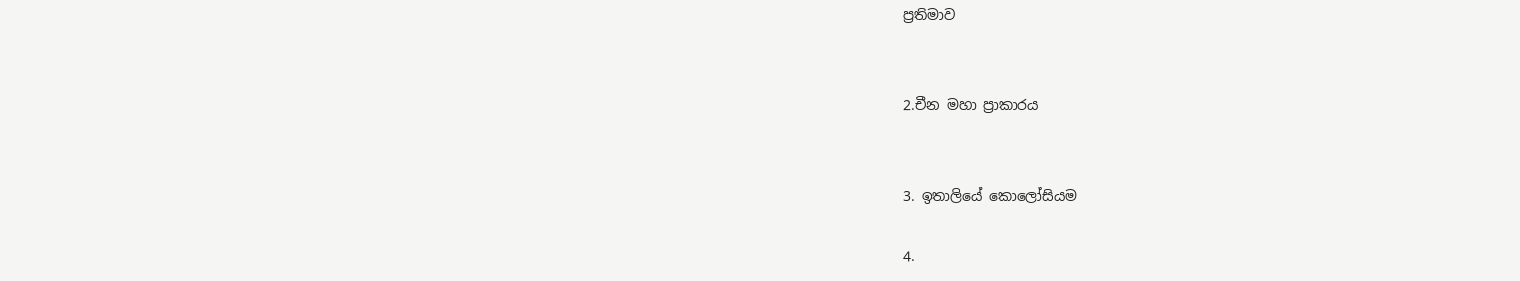ප්‍රතිමාව


2.චීන මහා ප්‍රාකාරය


3. ඉතාලියේ කොලෝසියම

4.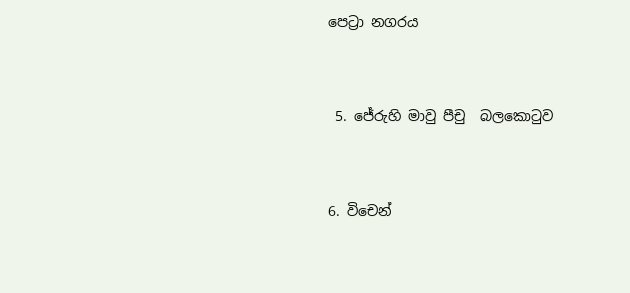පෙට්‍රා නගරය


 5. ජේරුහි මාවු පීචු  බලකොටුව


6. විචෙන්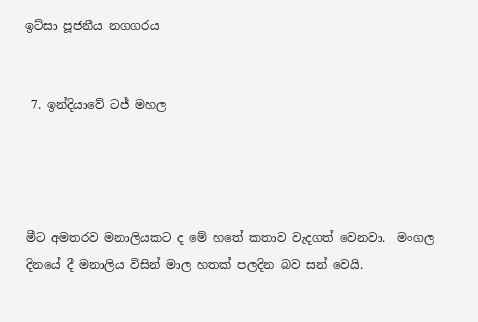ඉට්සා පූජනීය නගගරය


 7. ඉන්දියාවේ ටජ් මහල




මීට අමතරව මනාලියකට ද මේ හතේ කතාව වැදගත් වෙනවා.  මංගල දිනයේ දී මනාලිය විසින් මාල හතක් පලදින බව සන් වෙයි.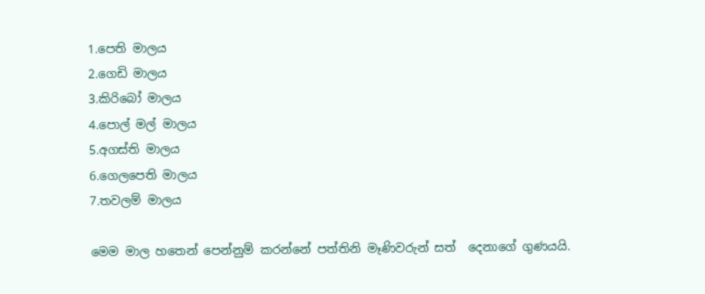1.පෙති මාලය
2.ගෙඩි මාලය
3.කිරිබෝ මාලය
4.පොල් මල් මාලය
5.අගස්ති මාලය
6.ගෙලපෙති මාලය
7.තවලම් මාලය

මෙම මාල හතෙන් පෙන්නුම් කරන්නේ පත්තිනි මෑණිවරුන් සත්  දෙනාගේ ගුණයයි.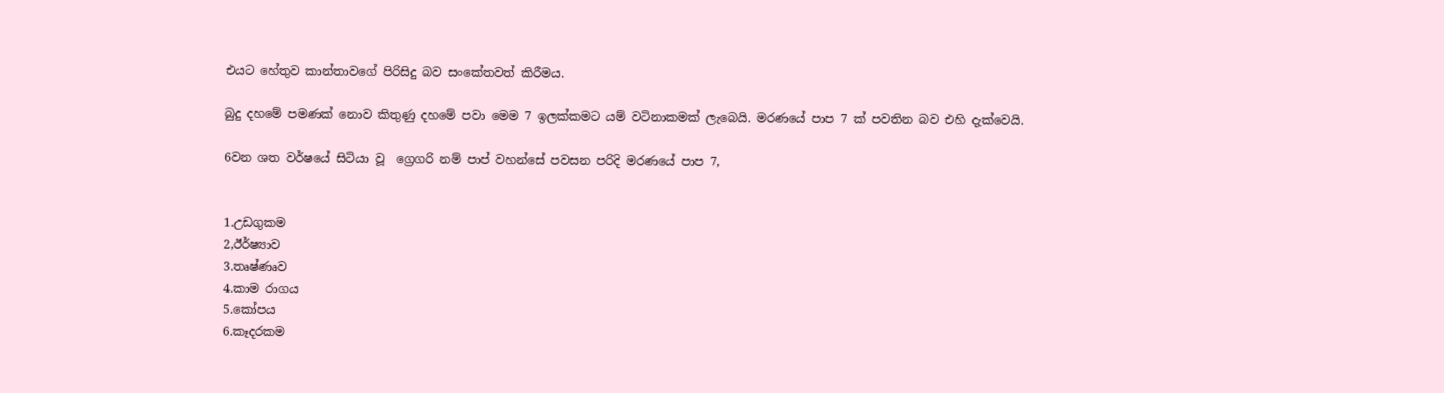එයට හේතුව කාන්තාවගේ පිරිසිදු බව සංකේතවත් කිරීමය.

බුදු දහමේ පමණක් නොව කිතුණු දහමේ පවා මෙම 7 ඉලක්කමට යම් වටිනාකමක් ලැබෙයි. මරණයේ පාප 7 ක් පවතින බව එහි දැක්වෙයි.

6වන ශත වර්ෂයේ සිටියා වූ  ග්‍රෙගරි නම් පාප් වහන්සේ පවසන පරිදි මරණයේ පාප 7,


1.උඩගුකම
2,ඊර්ෂ්‍යාව
3.තෘෂ්ණෘව
4.කාම රාගය
5.කෝපය
6.කෑදරකම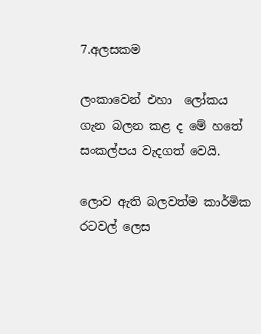7.අලසකම

ලංකාවෙන් එහා  ලෝකය ගැන බලන කළ ද මේ හතේ සංකල්පය වැදගත් වෙයි.

ලොව ඇති බලවත්ම කාර්මික රටවල් ලෙස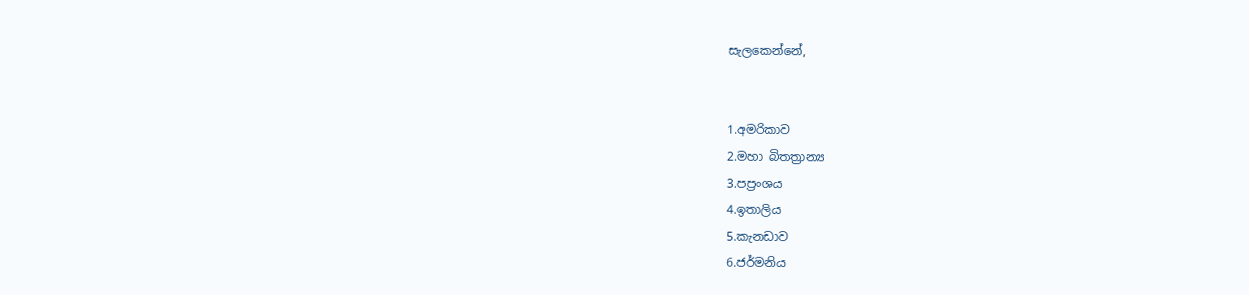සැලකෙන්නේ,


1.අමරිකාව
2.මහා බිතත්‍රාන්‍ය
3.පප්‍රංශය
4.ඉතාලිය
5.කැනඩාව
6.ජර්මනිය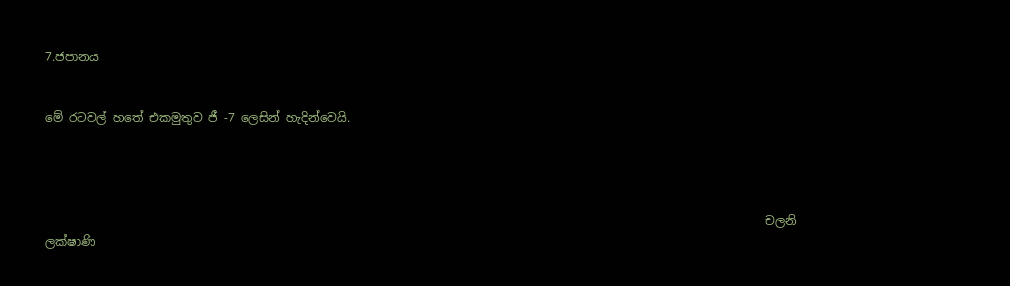7.ජපානය


මේ රටවල් හතේ එකමුතුව ජී -7 ලෙසින් හැදින්වෙයි.




                                                                                                                        චලනි ලක්ෂාණි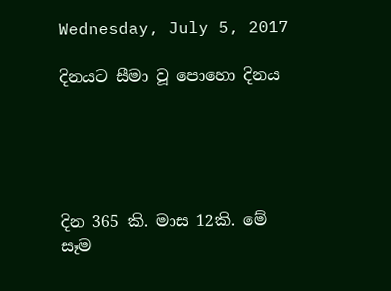Wednesday, July 5, 2017

දිනයට සීමා වූ පොහො දිනය





දින 365 කි. මාස 12කි. මේ සෑම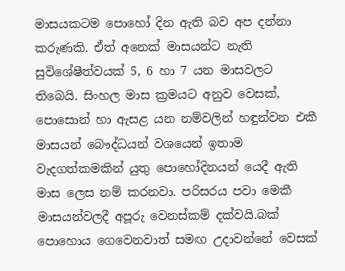මාසයකටම පොහෝ දින ඇති බව අප දන්නා කරුණකි. ඒත් අනෙක් මාසයන්ට නැති සුවිශේෂීත්වයක් 5, 6 හා 7 යන මාසවලට තිබෙයි. සිංහල මාස ක්‍රමයට අනුව වෙසක්, පොසොන් හා ඇසළ යන නම්වලින් හඳුන්වන එකී මාසයන් බෞද්ධයන් වශයෙන් ඉතාම වැදගත්කමකින් යුතු පොහෝදිනයන් යෙදී ඇති මාස ලෙස නම් කරනවා. පරිසරය පවා මෙකී මාසයන්වලදී අපූරු වෙනස්කම් දක්වයි.බක් පොහොය ගෙවෙනවාත් සමඟ උදාවන්නේ වෙසක්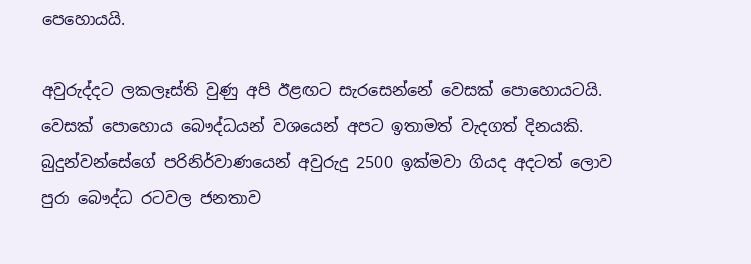පෙහොයයි.

අවුරුද්දට ලකලෑස්ති වුණු අපි ඊළඟට සැරසෙන්නේ වෙසක් පොහොයටයි. වෙසක් පොහොය බෞද්ධයන් වශයෙන් අපට ඉතාමත් වැදගත් දිනයකි. බුදුන්වන්සේගේ පරිනිර්වාණයෙන් අවුරුදු 2500 ඉක්මවා ගියද අදටත් ලොව පුරා බෞද්ධ රටවල ජනතාව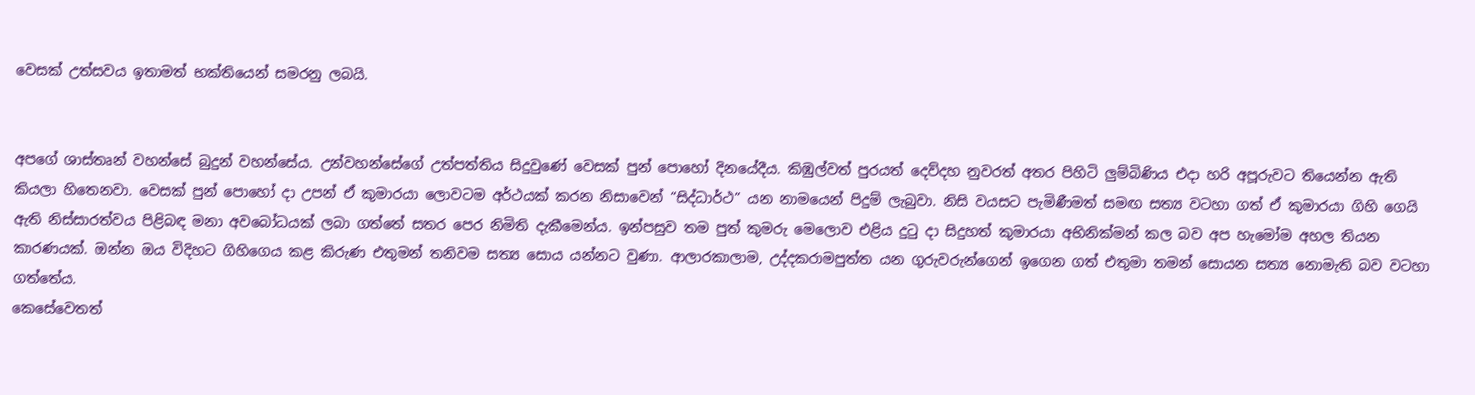වෙසක් උත්සවය ඉතාමත් භක්තියෙන් සමරනු ලබයි.


අපගේ ශාස්තෘන් වහන්සේ බුදුන් වහන්සේය. උන්වහන්සේගේ උත්පත්තිය සිදුවුණේ වෙසක් පුන් පොහෝ දිනයේදීය. කිඹුල්වත් පුරයත් දෙව්දහ නුවරත් අතර පිහිටි ලුම්බිණිය එදා හරි අපූරුවට තියෙන්න ඇති කියලා හිතෙනවා. වෙසක් පුන් පොහෝ දා උපන් ඒ කුමාරයා ලොවටම අර්ථයක් කරන නිසාවෙන් “සිද්ධාර්ථ” යන නාමයෙන් පිදුම් ලැබුවා. නිසි වයසට පැමිණීමත් සමඟ සත්‍ය වටහා ගත් ඒ කුමාරයා ගිහි ගෙයි ඇති නිස්සාරත්වය පිළිබඳ මනා අවබෝධයක් ලබා ගත්තේ සතර පෙර නිමිති දැකීමෙන්ය. ඉන්පසුව තම පුත් කුමරු මෙලොව එළිය දුටු දා සිදුහත් කුමාරයා අභිනික්මන් කල බව අප හැමෝම අහල තියන කාරණයක්. ඔන්න ඔය විදිහට ගිහිගෙය කළ කිරුණ එතුමන් තනිවම සත්‍ය සොය යන්නට වුණා. ආලාරකාලාම, උද්දකරාමපුත්ත යන ගුරුවරුන්ගෙන් ඉගෙන ගත් එතුමා තමන් සොයන සත්‍ය නොමැති බව වටහා ගත්තේය.
කෙසේවෙතත්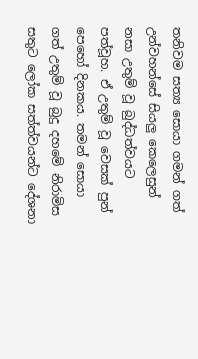තනිවම සත්‍ය සොයා ගමන් ගත් උන්වහන්සේ සියලු කෙලෙසුන් නසා උතුම් වූ බුද්ධත්වයට පත්වූහ. ඒ උතුම් වූ වෙසක් පුන් පෙහෝ දිනකය. තමන් සොයා ගත් උතුම් වූ බුදු දහමේ නිරාමිස සතුට ලෝක සත්ත්වයන්ට දේශනා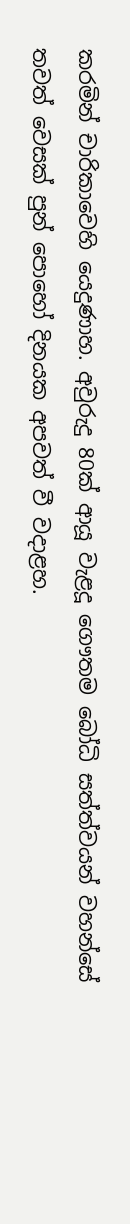කරමින් චාරිකාවෙහි යෙදුණාහ. අවුරුදු 80ක් ආයූ වැළදූ ගෞතම බෝධි සත්ත්වයන් වහන්සේ තවත් වෙසක් පුන් පොහෝ දිනයක අපවත් වී වදාළහ.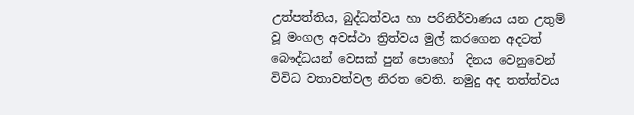උත්පත්තිය, බුද්ධත්වය හා පරිනිර්වාණය යන උතුම් වූ මංගල අවස්ථා ත්‍රිත්වය මුල් කරගෙන අදටත් බෞද්ධයන් වෙසක් පුන් පොහෝ  දිනය වෙනුවෙන් විවිධ වතාවත්වල නිරත වෙති. නමුදු අද තත්ත්වය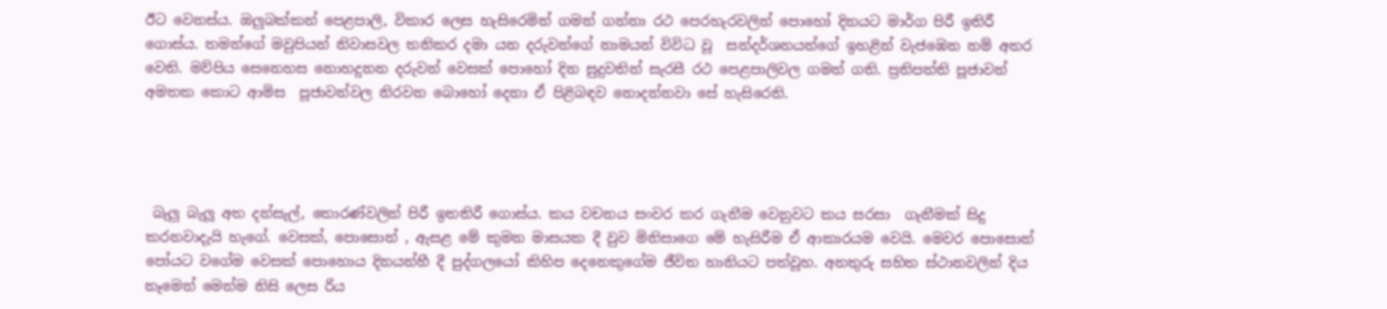ඊට වෙනස්ය. ඔලුබක්කන් පෙළපාලි, විකාර ලෙස හැසිරෙමින් ගමන් ගන්නා රථ පෙරහැරවලින් පොහෝ දිනයට මාර්ග පිරී ඉතිරී ගොස්ය. තමන්ගේ මවුපියන් නිවාසවල තනිකර දමා යන දරුවන්ගේ නාමයන් විවිධ වූ  සන්දර්ශනයන්ගේ ඉහළින් වැජඹෙන නම් අතර වෙති. මව්පිය සෙනෙහස නොහදුනන දරුවන් වෙසක් පොහෝ දින සුදුවතින් සැරසී රථ පෙළපාලිවල ගමන් ගති. ප්‍රතිපත්ති පූජාවන් අමතක කොට ආමිස  පූජාවන්වල නිරවන බොහෝ දෙනා ඒ පිළිබඳව නොදන්නවා සේ හැසිරෙති.




 බැලු බැලූ අත දන්සැල්, තොරණ්වලින් පිරී ඉතතිරී ගොස්ය. කය වචනය සංවර කර ගැනීම වෙනුවට කය සරසා  ගැනීමක් සිදු කරනවාදැයි හැගේ. වෙසක්, පොසොන් , ඇසළ මේ කුමන මාසයක දී වුව මිනිසාගෙ මේ හැසිරීම ඒ ආකාරයම වෙයි. මෙවර පොසොන් පෝයට වගේම වෙසක් පොහොය දිනයන්හී දී පුද්ගලයෝ කිහිප දෙනෙකුගේම ජීවිත හානියට පත්වූහ. අනතුරු සහිත ස්ථානවලින් දිය නෑමෙන් මෙන්ම නිසි ලෙස රිය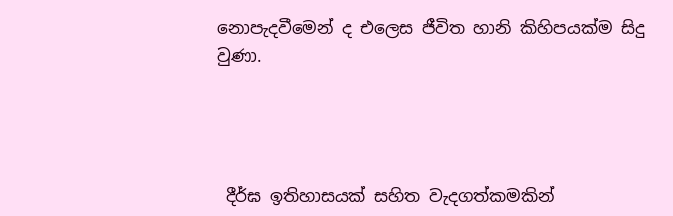නොපැදවීමෙන් ද එලෙස ජීවිත හානි කිහිපයක්ම සිදු වුණා.




 දීර්ඝ ඉතිහාසයක් සහිත වැදගත්කමකින්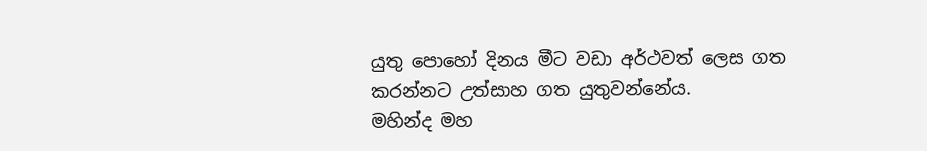යුතු පොහෝ දිනය මීට වඩා අර්ථවත් ලෙස ගත කරන්නට උත්සාහ ගත යුතුවන්නේය.
මහින්ද මහ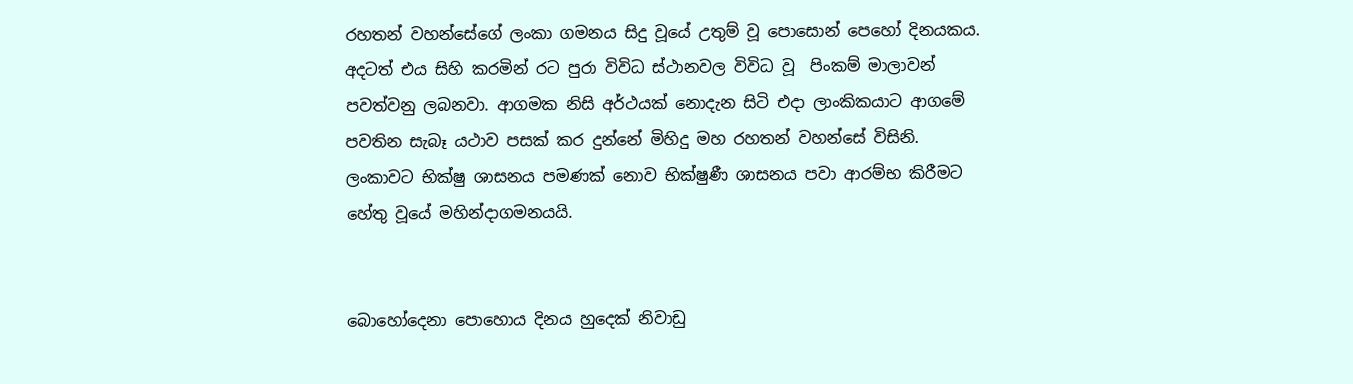රහතන් වහන්සේගේ ලංකා ගමනය සිදු වූයේ උතුම් වූ පොසොන් පෙහෝ දිනයකය. අදටත් එය සිහි කරමින් රට පුරා විවිධ ස්ථානවල විවිධ වූ  පිංකම් මාලාවන් පවත්වනු ලබනවා. ආගමක නිසි අර්ථයක් නොදැන සිටි එදා ලාංකිකයාට ආගමේ පවතින සැබෑ යථාව පසක් කර දුන්නේ මිහිදු මහ රහතන් වහන්සේ විසිනි. ලංකාවට භික්ෂු ශාසනය පමණක් නොව භික්ෂුණී ශාසනය පවා ආරම්භ කිරීමට හේතු වූයේ මහින්දාගමනයයි.


බොහෝදෙනා පොහොය දිනය හුදෙක් නිවාඩු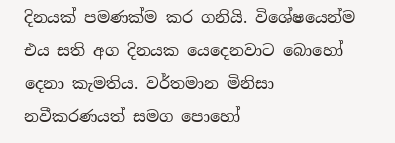දිනයක් පමණක්ම කර ගනියි. විශේෂයෙන්ම  එය සති අග දිනයක යෙදෙනවාට බොහෝ දෙනා කැමතිය. වර්තමාන මිනිසා නවීකරණයත් සමග පොහෝ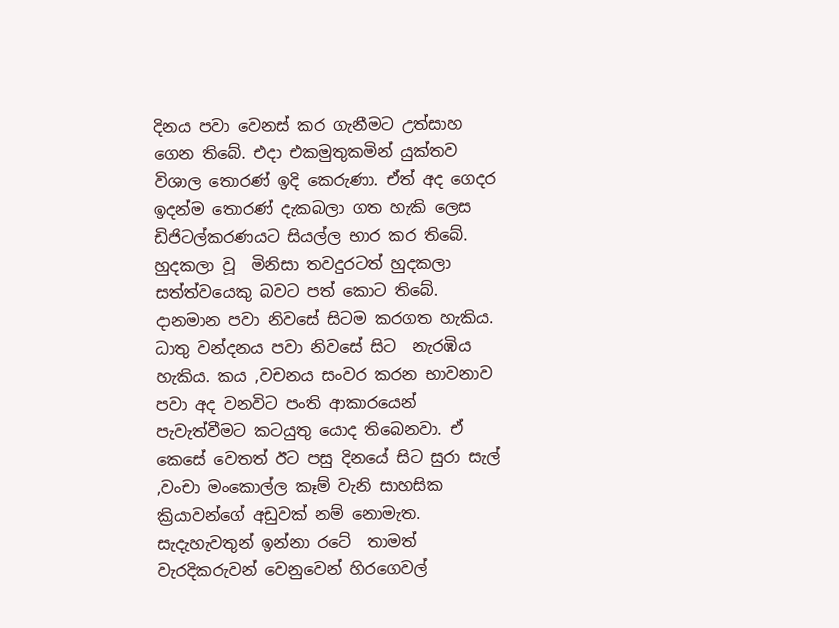දිනය පවා වෙනස් කර ගැනීමට උත්සාහ ගෙන තිබේ. එදා එකමුතුකමින් යුක්තව විශාල තොරණ් ඉදි කෙරුණා. ඒත් අද ගෙදර ඉදන්ම තොරණ් දැකබලා ගත හැකි ලෙස ඩිජිටල්කරණයට සියල්ල භාර කර තිබේ. හුදකලා වූ  මිනිසා තවදුරටත් හුදකලා සත්ත්වයෙකු බවට පත් කොට තිබේ. දානමාන පවා නිවසේ සිටම කරගත හැකිය. ධාතු වන්දනය පවා නිවසේ සිට  නැරඹිය හැකිය. කය ,වචනය සංවර කරන භාවනාව පවා අද වනවිට පංති ආකාරයෙන් පැවැත්වීමට කටයුතු යොද තිබෙනවා. ඒ කෙසේ වෙතත් ඊට පසු දිනයේ සිට සුරා සැල් ,වංචා මංකොල්ල කෑම් වැනි සාහසික ක්‍රියාවන්ගේ අඩුවක් නම් නොමැත. සැදැහැවතුන් ඉන්නා රටේ  තාමත් වැරදිකරුවන් වෙනුවෙන් හිරගෙවල්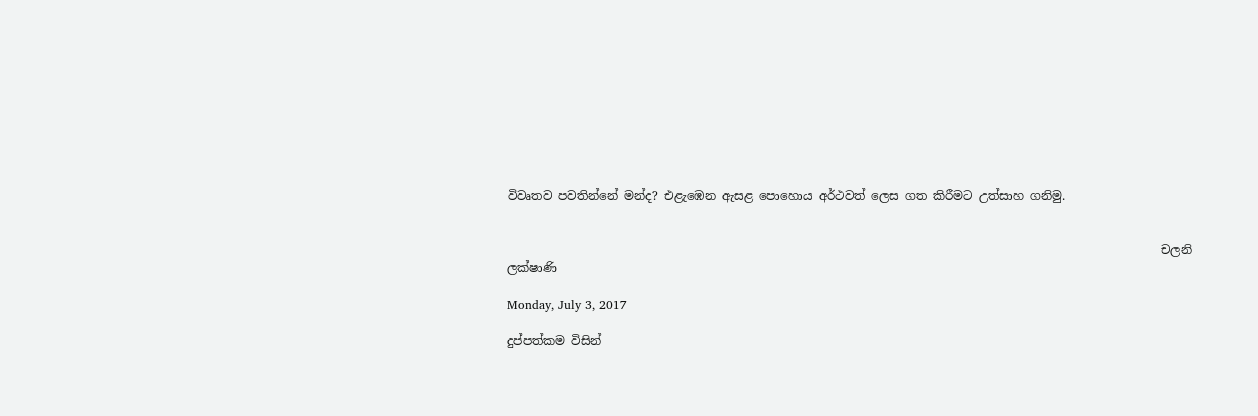විවෘතව පවතින්නේ මන්ද? එළැඹෙන ඇසළ පොහොය අර්ථවත් ලෙස ගත කිරීමට උත්සාහ ගනිමු.


                                                                                                             චලනි ලක්ෂාණි

Monday, July 3, 2017

දුප්පත්කම විසින්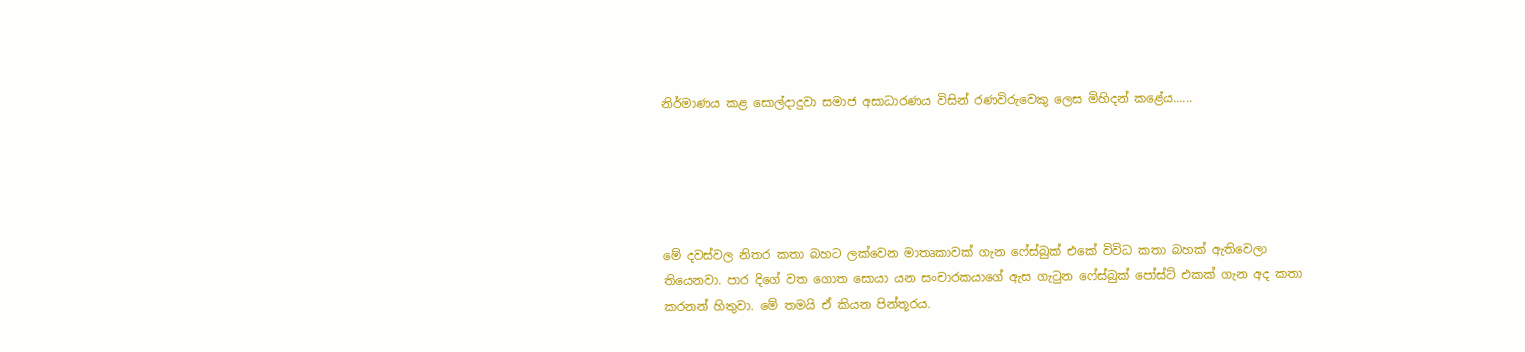නිර්මාණය කළ සොල්දාදුවා සමාජ අසාධාරණය විසින් රණවිරුවෙකු ලෙස මිහිදන් කළේය......





මේ දවස්වල නිතර කතා බහට ලක්වෙන මාතෘකාවක් ගැන ෆේස්බුක් එකේ විවිධ කතා බහක් ඇතිවෙලා තියෙනවා. පාර දිගේ වත ගොත සොයා යන සංචාරකයාගේ ඇස ගැටුන ෆේස්බුක් පෝස්ට් එකක් ගැන අද කතා කරනන් හිතුවා. මේ තමයි ඒ කියන පින්තූරය.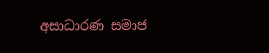අසාධාරණ සමාජ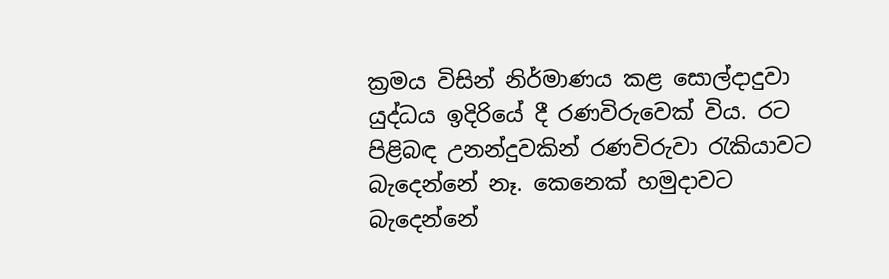ක්‍රමය විසින් නිර්මාණය කළ සොල්දාදුවා යුද්ධය ඉදිරියේ දී රණවිරුවෙක් විය. රට පිළිබඳ උනන්දුවකින් රණවිරුවා රැකියාවට බැදෙන්නේ නෑ. කෙනෙක් හමුදාවට බැදෙන්නේ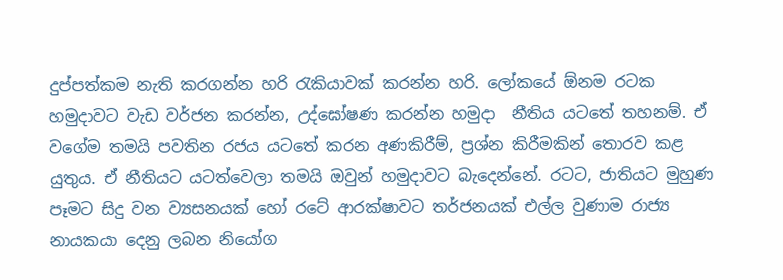දුප්පත්කම නැති කරගන්න හරි රැකියාවක් කරන්න හරි. ලෝකයේ ඕනම රටක හමුදාවට වැඩ වර්ජන කරන්න, උද්ඝෝෂණ කරන්න හමුදා  නීතිය යටතේ තහනම්. ඒ වගේම තමයි පවතින රජය යටතේ කරන අණකිරීම්, ප්‍රශ්න කිරීමකින් තොරව කළ යුතුය. ඒ නීතියට යටත්වෙලා තමයි ඔවුන් හමුදාවට බැදෙන්නේ. රටට, ජාතියට මුහුණ පෑමට සිදු වන ව්‍යසනයක් හෝ රටේ ආරක්ෂාවට තර්ජනයක් එල්ල වුණාම රාජ්‍ය නායකයා දෙනු ලබන නියෝග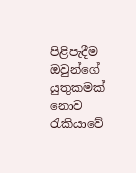පිළිපැදීම ඔවුන්ගේ යුතුකමක් නොව රැකියාවේ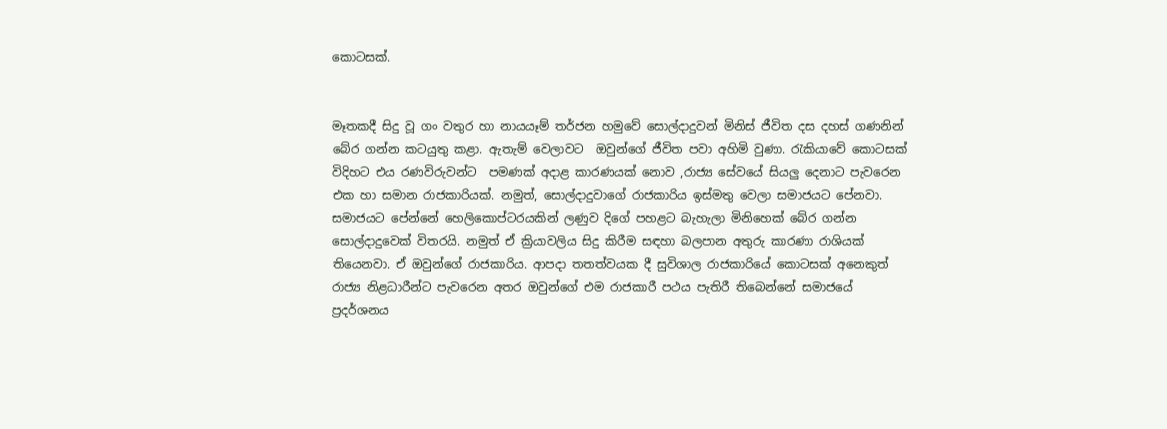කොටසක්.


මෑතකදී සිදු වූ ගං වතුර හා නායයෑම් තර්ජන හමුවේ සොල්දාදුවන් මිනිස් ජීවිත දස දහස් ගණනින් බේර ගන්න කටයුතු කළා. ඇතැම් වෙලාවට  ඔවුන්ගේ ජීවිත පවා අහිමි වුණා. රැකියාවේ කොටසක් විදිහට එය රණවිරුවන්ට  පමණක් අදාළ කාරණයක් නොව ,රාජ්‍ය සේවයේ සියලු දෙනාට පැවරෙන එක හා සමාන රාජකාරියක්. නමුත්, සොල්දාදුවාගේ රාජකාරිය ඉස්මතු වෙලා සමාජයට පේනවා. සමාජයට පේන්නේ හෙලිකොප්ටරයකින් ලණුව දිගේ පහළට බැහැලා මිනිහෙක් බේර ගන්න සොල්දාදුවෙක් විතරයි. නමුත් ඒ ක්‍රියාවලිය සිදු කිරීම සඳහා බලපාන අතුරු කාරණා රාශියක් තියෙනවා. ඒ ඔවුන්ගේ රාජකාරිය. ආපදා තතත්වයක දී සුවිශාල රාජකාරියේ කොටසක් අනෙකුත් රාජ්‍ය නිළධාරීන්ට පැවරෙන අතර ඔවුන්ගේ එම රාජකාරී පථය පැතිරී තිබෙන්නේ සමාජයේ ප්‍රදර්ශනය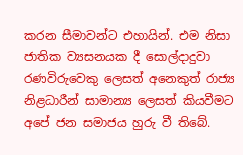කරන සීමාවන්ට එහායින්. එම නිසා ජාතික ව්‍යසනයක දී සොල්දාදුවා රණවිරුවෙකු ලෙසත් අනෙකුත් රාජ්‍ය නිළධාරීන් සාමාන්‍ය ලෙසත් කියවීමට අපේ ජන සමාජය හුරු වී තිබේ.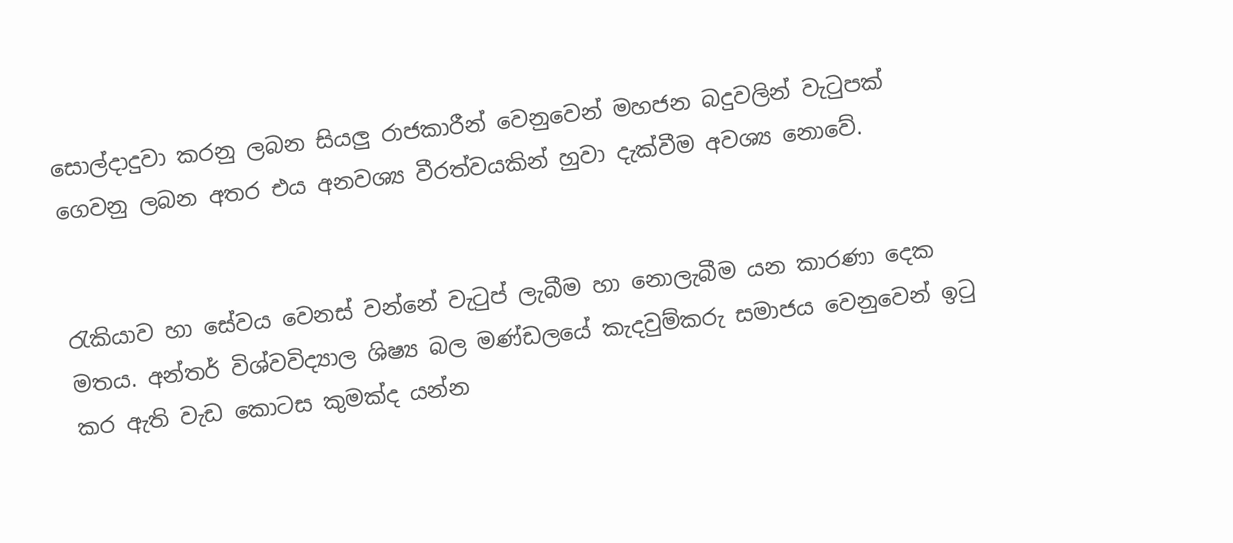සොල්දාදුවා කරනු ලබන සියලු රාජකාරීන් වෙනුවෙන් මහජන බදුවලින් වැටුපක් ගෙවනු ලබන අතර එය අනවශ්‍ය වීරත්වයකින් හුවා දැක්වීම අවශ්‍ය නොවේ.


රැකියාව හා සේවය වෙනස් වන්නේ වැටුප් ලැබීම හා නොලැබීම යන කාරණා දෙක මතය. අන්තර් විශ්වවිද්‍යාල ශිෂ්‍ය බල මණ්ඩලයේ කැදවුම්කරු සමාජය වෙනුවෙන් ඉටු කර ඇති වැඩ කොටස කුමක්ද යන්න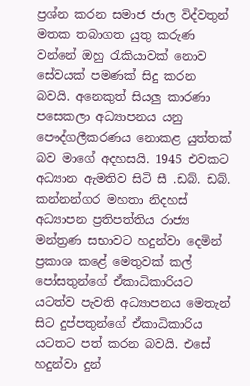ප්‍රශ්න කරන සමාජ ජාල විද්වතුන් මතක තබාගත යුතු කරුණ වන්නේ ඔහු රැකියාවක් නොව සේවයක් පමණක් සිදු කරන බවයි. අනෙකුත් සියලු කාරණා පසෙකලා අධ්‍යාපනය යනු පෞද්ගලීකරණය නොකළ යුත්තක් බව මාගේ අදහසයි. 1945 එවකට අධ්‍යාන ඇමතිව සිටි සී .ඩබ්. ඩබ්. කන්නන්ගර මහතා නිදහස් අධ්‍යාපන ප්‍රතිපත්තිය රාජ්‍ය මන්ත්‍රණ සභාවට හදුන්වා දෙමින් ප්‍රකාශ කළේ මෙතුවක් කල් පෝසතුන්ගේ ඒකාධිකාරියට යටත්ව පැවති අධ්‍යාපනය මෙතැන් සිට දුප්පතුන්ගේ ඒකාධිකාරිය යටතට පත් කරන බවයි. එසේ හදුන්වා දුන්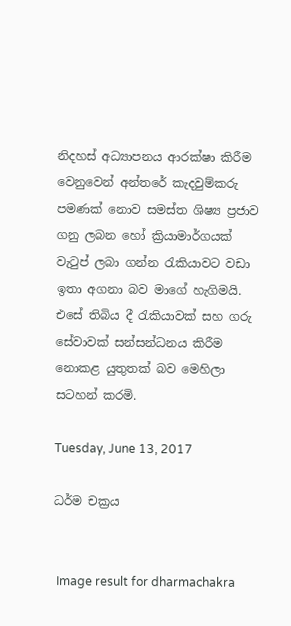නිදහස් අධ්‍යාපනය ආරක්ෂා කිරීම වෙනුවෙන් අන්තරේ කැදවුම්කරු පමණක් නොව සමස්ත ශිෂ්‍ය ප්‍රජාව ගනු ලබන හෝ ක්‍රියාමාර්ගයක් වැටුප් ලබා ගන්න රැකියාවට වඩා ඉතා අගනා බව මාගේ හැගිමයි. එසේ තිබිය දී රැකියාවක් සහ ගරු සේවාවක් සන්සන්ධනය කිරීම නොකළ යුතුතක් බව මෙහිලා සටහන් කරමි.

Tuesday, June 13, 2017

ධර්ම චක්‍රය


 Image result for dharmachakra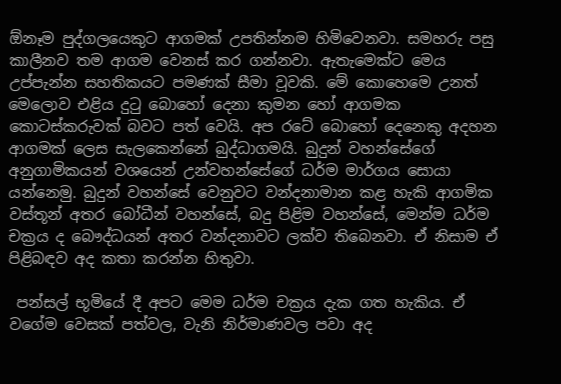ඕනෑම පුද්ගලයෙකුට ආගමක් උපතින්නම හිමිවෙනවා. සමහරු පසු කාලීනව තම ආගම වෙනස් කර ගන්නවා. ඇතැමෙක්ට මෙය උප්පැන්න සහතිකයට පමණක් සීමා වූවකි. මේ කොහෙමෙ උනත් මෙලොව එළිය දුටු බොහෝ දෙනා කුමන හෝ ආගමක කොටස්කරුවක් බවට පත් වෙයි. අප රටේ බොහෝ දෙනෙකු අදහන ආගමක් ලෙස සැලකෙන්නේ බුද්ධාගමයි. බුදුන් වහන්සේගේ අනුගාමිකයන් වශයෙන් උන්වහන්සේගේ ධර්ම මාර්ගය සොයා යන්නෙමු. බුදුන් වහන්සේ වෙනුවට වන්දනාමාන කළ හැකි ආගමික වස්තූන් අතර බෝධීන් වහන්සේ, බදු පිළිම වහන්සේ, මෙන්ම ධර්ම චක්‍රය ද බෞද්ධයන් අතර වන්දනාවට ලක්ව තිබෙනවා. ඒ නිසාම ඒ පිළිබඳව අද කතා කරන්න හිතුවා.

 පන්සල් භූමියේ දී අපට මෙම ධර්ම චක්‍රය දැක ගත හැකිය. ඒ වගේම වෙසක් පත්වල, වැනි නිර්මාණවල පවා අද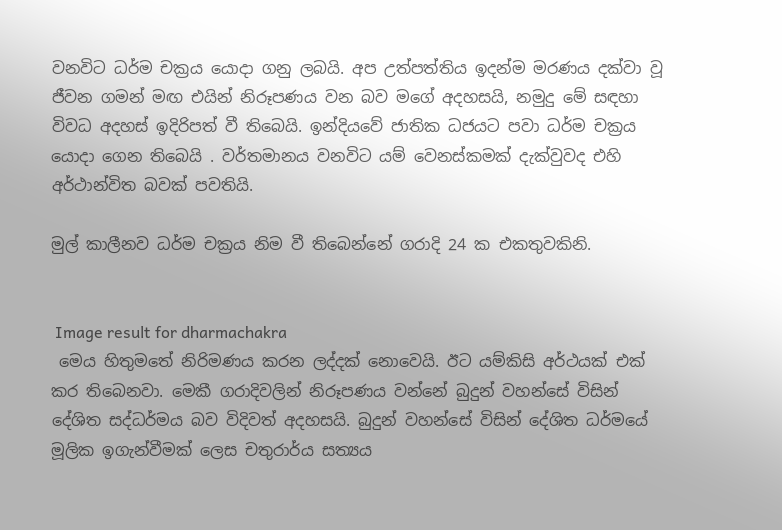වනවිට ධර්ම චක්‍රය යොදා ගනු ලබයි. අප උත්පත්තිය ඉදන්ම මරණය දක්වා වූ ජීවන ගමන් මඟ එයින් නිරූපණය වන බව මගේ අදහසයි, නමුදු මේ සඳහා විවධ අදහස් ඉදිරිපත් වී තිබෙයි. ඉන්දියවේ ජාතික ධජයට පවා ධර්ම චක්‍රය යොදා ගෙන තිබෙයි . වර්තමානය වනවිට යම් වෙනස්කමක් දැක්වුවද එහි අර්ථාන්විත බවක් පවතියි.

මුල් කාලීනව ධර්ම චක්‍රය නිම වී තිබෙන්නේ ගරාදි 24 ක එකතුවකිනි.


 Image result for dharmachakra
 මෙය හිතුමතේ නිරිමණය කරන ලද්දක් නොවෙයි. ඊට යම්කිසි අර්ථයක් එක් කර තිබෙනවා. මෙකී ගරාදිවලින් නිරූපණය වන්නේ බුදුන් වහන්සේ විසින් දේශිත සද්ධර්මය බව විදිවත් අදහසයි. බුදුන් වහන්සේ විසින් දේශිත ධර්මයේ මූලික ඉගැන්වීමක් ලෙස චතුරාර්ය සත්‍යය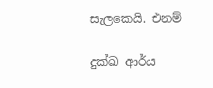සැලකෙයි. එනම්

දුක්ඛ ආර්ය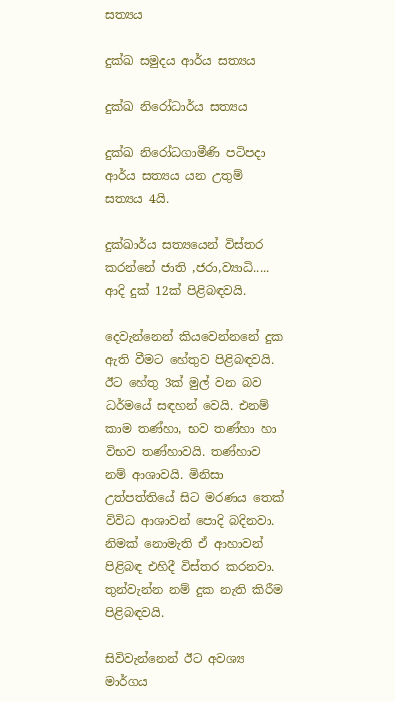සත්‍යය

දුක්ඛ සමුදය ආර්ය සත්‍යය

දුක්ඛ නිරෝධාර්ය සත්‍යය

දුක්ඛ නිරෝධගාමීණි පටිපදා ආර්ය සත්‍යය යන උතුම් සත්‍යය 4යි.

දුක්ඛාර්ය සත්‍යයෙන් විස්තර කරන්නේ ජාති ,ජරා,ව්‍යාධි..... ආදි දුක් 12ක් පිළිබඳවයි.

දෙවැන්නෙන් කියවෙන්නනේ දුක ඇති වීමට හේතුව පිළිබඳවයි. ඊට හේතු 3ක් මුල් වන බව ධර්මයේ සඳහන් වෙයි. එනම් කාම තණ්හා, භව තණ්හා හා විභව තණ්හාවයි. තණ්හාව නම් ආශාවයි. මිනිසා උත්පත්තියේ සිට මරණය තෙක් විවිධ ආශාවන් පොදි බදිනවා. නිමක් නොමැති ඒ ආහාවන් පිළිබඳ එහිදී විස්තර කරනවා.
තුන්වැන්න නම් දුක නැති කිරීම පිළිබඳවයි.

සිවිවැන්නෙන් ඊට අවශ්‍ය මාර්ගය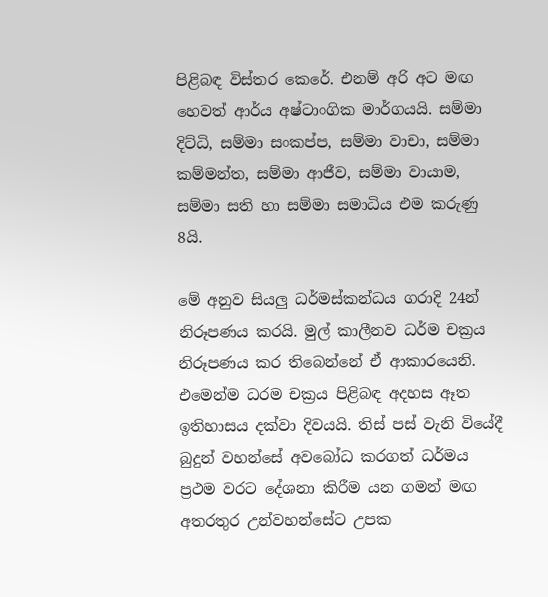පිළිබඳ විස්තර කෙරේ. එනම් අරි අට මඟ හෙවත් ආර්ය අෂ්ටාංගික මාර්ගයයි. සම්මා දිට්ධි, සම්මා සංකප්ප, සම්මා වාචා, සම්මා කම්මන්ත, සම්මා ආජීව, සම්මා වායාම, සම්මා සති හා සම්මා සමාධිය එම කරුණු 8යි.

මේ අනුව සියලු ධර්මස්කන්ධය ගරාදි 24න් නිරූපණය කරයි. මුල් කාලීනව ධර්ම චක්‍රය නිරූපණය කර තිබෙන්නේ ඒ ආකාරයෙනි.
එමෙන්ම ධරම චක්‍රය පිළිබඳ අදහස ඈත ඉතිහාසය දක්වා දිවයයි. තිස් පස් වැනි වියේදී බුදුන් වහන්සේ අවබෝධ කරගත් ධර්මය ප්‍රථම වරට දේශනා කිරීම යන ගමන් මඟ අතරතුර උන්වහන්සේට උපක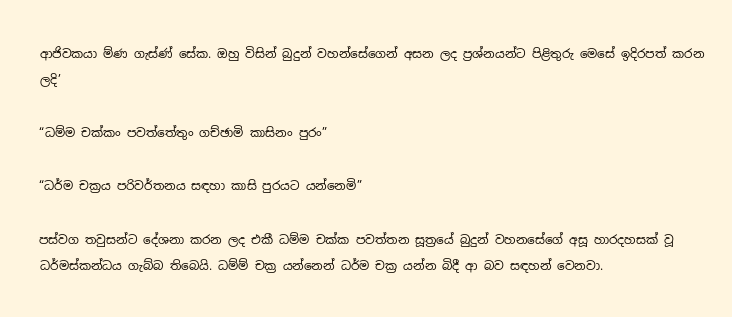ආජිවකයා ම්ණ ගැස්ණ් සේක. ඔහු විසින් බුදුන් වහන්සේගෙන් අසන ලද ප්‍රශ්නයන්ට පිළිතුරු මෙසේ ඉදිරපත් කරන ලදි’

“ධම්ම චක්කං පවත්තේතුං ගච්ඡාමි කාසිනං පුරං”

“ධර්ම චක්‍රය පරිවර්තනය සඳහා කාසි පුරයට යන්නෙමි”

පස්වග තවුසන්ට දේශනා කරන ලද එකී ධම්ම චක්ක පවත්තන සූත්‍රයේ බුදුන් වහනසේගේ අසූ හාරදහසක් වූ ධර්මස්කන්ධය ගැබ්බ තිබෙයි. ධම්ම් චක්‍ර යන්නෙන් ධර්ම චක්‍ර යන්න බිදී ආ බව සඳහන් වෙනවා.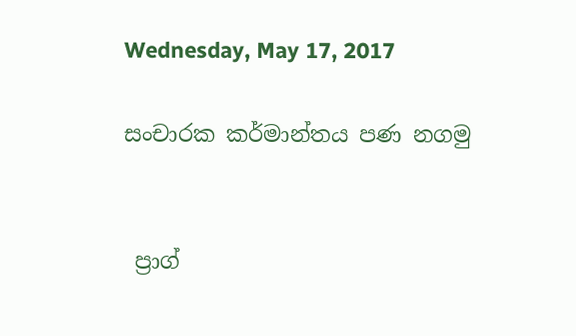Wednesday, May 17, 2017

සංචාරක කර්මාන්තය පණ නගමු


 ප්‍රාග්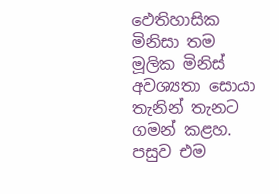ඵෙතිහාසික මිනිසා තම මූලික මිනිස් අවශ්‍යතා සොයා තැනින් තැනට ගමන් කළහ. පසුව එම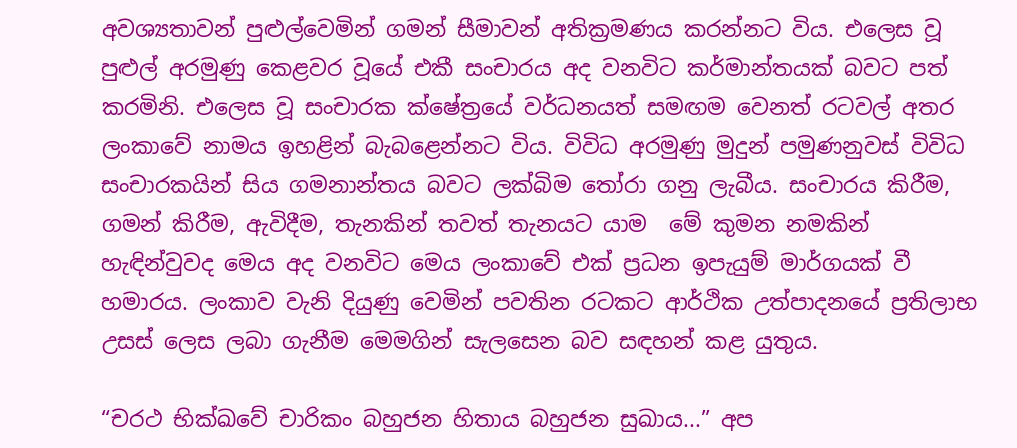අවශ්‍යතාවන් පුළුල්වෙමින් ගමන් සීමාවන් අතික්‍රමණය කරන්නට විය. එලෙස වූ පුළුල් අරමුණු කෙළවර වූයේ එකී සංචාරය අද වනවිට කර්මාන්තයක් බවට පත් කරමිනි. එලෙස වූ සංචාරක ක්ෂේත්‍රයේ වර්ධනයත් සමඟම වෙනත් රටවල් අතර ලංකාවේ නාමය ඉහළින් බැබළෙන්නට විය. විවිධ අරමුණු මුදුන් පමුණනුවස් විවිධ  සංචාරකයින් සිය ගමනාන්තය බවට ලක්බිම තෝරා ගනු ලැබීය. සංචාරය කිරීම, ගමන් කිරීම, ඇවිදීම, තැනකින් තවත් තැනයට යාම  මේ කුමන නමකින් හැඳින්වුවද මෙය අද වනවිට මෙය ලංකාවේ එක් ප්‍රධන ඉපැයුම් මාර්ගයක් වී හමාරය. ලංකාව වැනි දියුණු වෙමින් පවතින රටකට ආර්ථික උත්පාදනයේ ප්‍රතිලාභ උසස් ලෙස ලබා ගැනීම මෙමගින් සැලසෙන බව සඳහන් කළ යුතුය.

“චරථ භික්ඛවේ චාරිකං බහුජන හිතාය බහුජන සුඛාය...” අප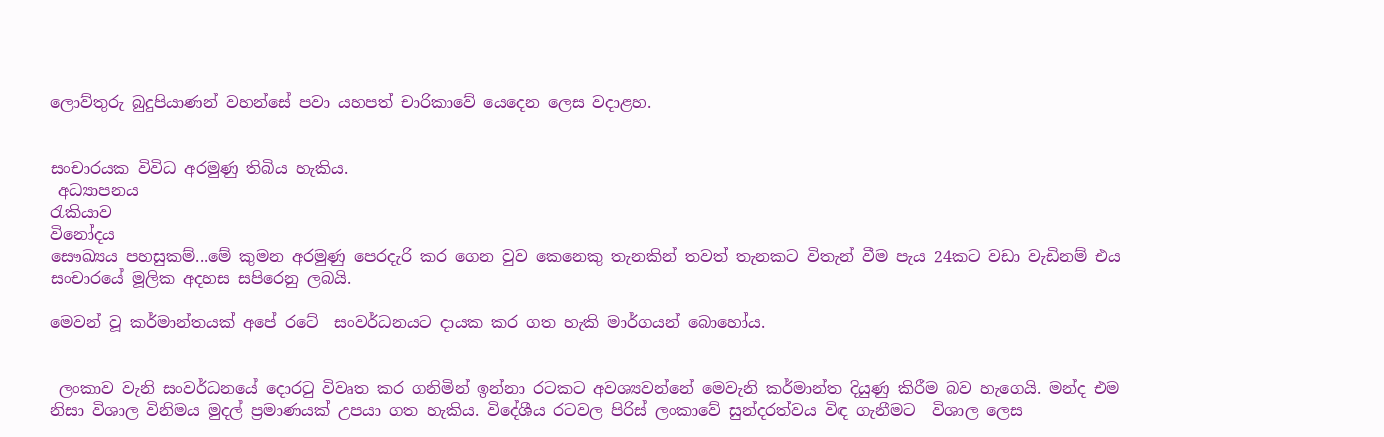ලොව්තුරු බුදුපියාණන් වහන්සේ පවා යහපත් චාරිකාවේ යෙදෙන ලෙස වදාළහ.


සංචාරයක විවිධ අරමුණු තිබිය හැකිය.
 අධ්‍යාපනය
රැකියාව
විනෝදය
සෞඛ්‍යය පහසුකම්...මේ කුමන අරමුණු පෙරදැරි කර ගෙන වුව කෙනෙකු තැනකින් තවත් තැනකට විතැන් වීම පැය 24කට වඩා වැඩිනම් එය සංචාරයේ මූලික අදහස සපිරෙනු ලබයි.

මෙවන් වූ කර්මාන්තයක් අපේ රටේ  සංවර්ධනයට දායක කර ගත හැකි මාර්ගයන් බොහෝය.


 ලංකාව වැනි සංවර්ධනයේ දොරටු විවෘත කර ගනිමින් ඉන්නා රටකට අවශ්‍යවන්නේ මෙවැනි කර්මාන්ත දියුණු කිරීම බව හැගෙයි. මන්ද එම  නිසා විශාල විනිමය මුදල් ප්‍රමාණයක් උපයා ගත හැකිය. විදේශීය රටවල පිරිස් ලංකාවේ සුන්දරත්වය විඳ ගැනීමට  විශාල ලෙස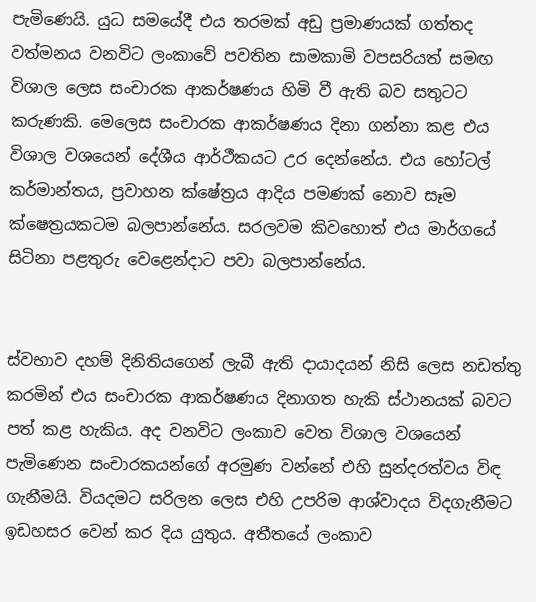පැමිණෙයි. යුධ සමයේදී එය තරමක් අඩු ප්‍රමාණයක් ගත්තද වත්මනය වනවිට ලංකාවේ පවතින සාමකාමි වපසරියත් සමඟ විශාල ලෙස සංචාරක ආකර්ෂණය හිමි වී ඇති බව සතුටට කරුණකි. මෙලෙස සංචාරක ආකර්ෂණය දිනා ගන්නා කළ එය විශාල වශයෙන් දේශීය ආර්ථීකයට උර දෙන්නේය. එය හෝටල් කර්මාන්තය, ප්‍රවාහන ක්ෂේත්‍රය ආදිය පමණක් නොව සෑම ක්ෂෙත්‍රයකටම බලපාන්නේය. සරලවම කිවහොත් එය මාර්ගයේ සිටිනා පළතුරු වෙළෙන්දාට පවා බලපාන්නේය.


ස්වභාව දහම් දිනිතියගෙන් ලැබී ඇති දායාදයන් නිසි ලෙස නඩත්තු කරමින් එය සංචාරක ආකර්ෂණය දිනාගත හැකි ස්ථානයක් බවට පත් කළ හැකිය. අද වනවිට ලංකාව වෙත විශාල වශයෙන් පැමිණෙන සංචාරකයන්ගේ අරමුණ වන්නේ එහි සුන්දරත්වය විඳ ගැනීමයි. වියදමට සරිලන ලෙස එහි උපරිම ආශ්වාදය විදගැනීමට ඉඩහසර වෙන් කර දිය යුතුය. අතීතයේ ලංකාව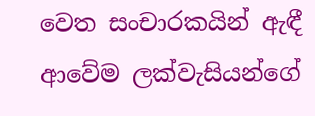වෙත සංචාරකයින් ඇඳී ආවේම ලක්වැසියන්ගේ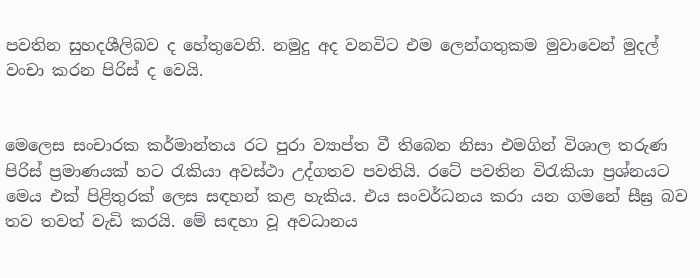පවතින සුහදශීලිබව ද හේතුවෙනි. නමුදු අද වනවිට එම ලෙන්ගතුකම මුවාවෙන් මුදල් වංචා කරන පිරිස් ද වෙයි.


මෙලෙස සංචාරක කර්මාන්තය රට පුරා ව්‍යාප්ත වී තිබෙන නිසා එමගින් විශාල තරුණ පිරිස් ප්‍රමාණයක් හට රැකියා අවස්ථා උද්ගතව පවතියි. රටේ පවතින විරැකියා ප්‍රශ්නයට මෙය එක් පිළිතුරක් ලෙස සඳහන් කළ හැකිය. එය සංවර්ධනය කරා යන ගමනේ සීඝ්‍ර බව තව තවත් වැඩි කරයි. මේ සඳහා වූ අවධානය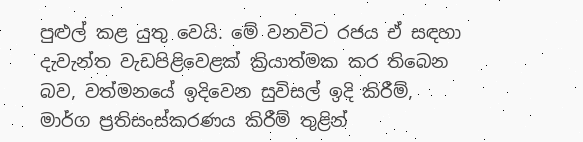පුළුල් කළ යුතු වෙයි. මේ වනවිට රජය ඒ සඳහා දැවැන්ත වැඩපිළිවෙළක් ක්‍රියාත්මක කර තිබෙන බව, වත්මනයේ ඉදිවෙන සුවිසල් ඉදි කිරීම්, මාර්ග ප්‍රතිසංස්කරණය කිරීම් තුළින්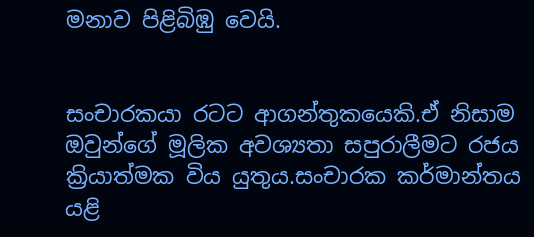මනාව පිළිබිඹු වෙයි.


සංචාරකයා රටට ආගන්තුකයෙකි.ඒ නිසාම ඔවුන්ගේ මූලික අවශ්‍යතා සපුරාලීමට රජය ක්‍රියාත්මක විය යුතුය.සංචාරක කර්මාන්තය යළි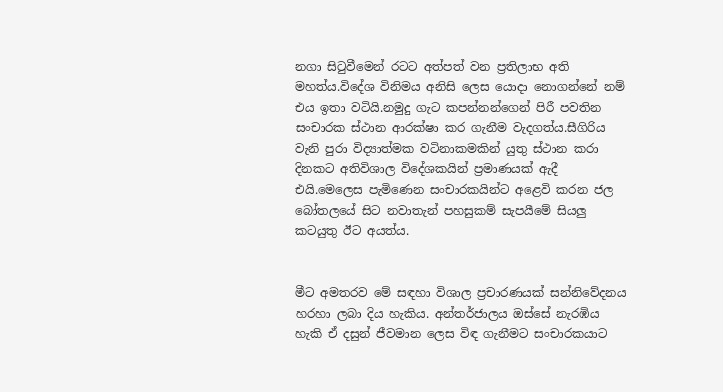නගා සිටුවීමෙන් රටට අත්පත් වන ප්‍රතිලාභ අති මහත්ය.විදේශ විනිමය අනිසි ලෙස යොදා නොගන්නේ නම් එය ඉතා වටියි.නමුදු ගැට කපන්නන්ගෙන් පිරී පවතින සංචාරක ස්ථාන ආරක්ෂා කර ගැනීම වැදගත්ය.සීගිරිය වැනි පුරා විද්‍යාත්මක වටිනාකමකින් යුතු ස්ථාන කරා දිනකට අතිවිශාල විදේශකයින් ප්‍රමාණයක් ඇදී එයි.මෙලෙස පැමිණෙන සංචාරකයින්ට අළෙවි කරන ජල බෝතලයේ සිට නවාතැන් පහසුකම් සැපයීමේ සියලු කටයුතු ඊට අයත්ය.


මීට අමතරව මේ සඳහා විශාල ප්‍රචාරණයක් සන්නිවේදනය හරහා ලබා දිය හැකිය. අන්තර්ජාලය ඔස්සේ නැරඹිය හැකි ඒ දසුන් ජීවමාන ලෙස විඳ ගැනීමට සංචාරකයාට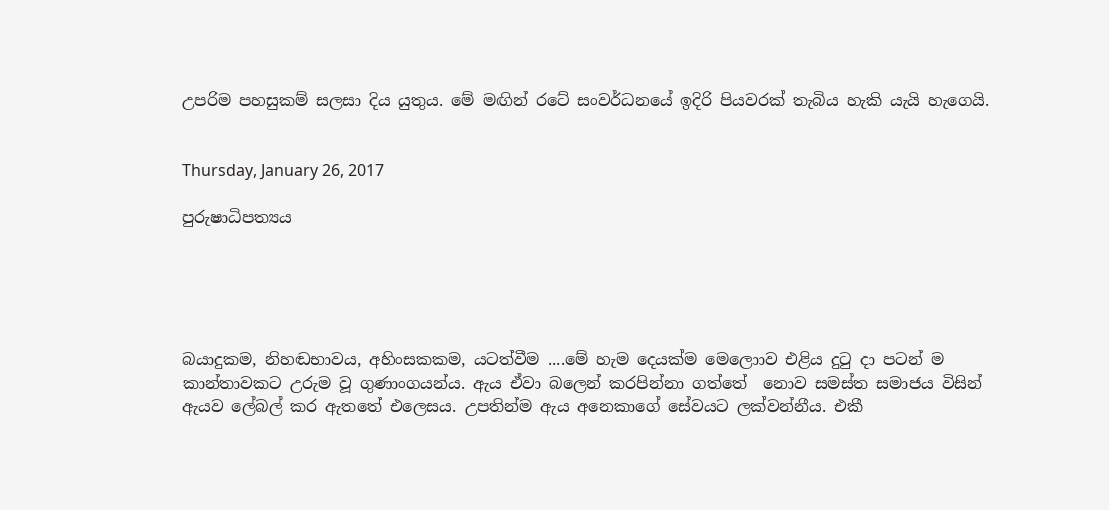උපරිම පහසුකම් සලසා දිය යුතුය. මේ මඟින් රටේ සංවර්ධනයේ ඉදිරි පියවරක් තැබිය හැකි යැයි හැගෙයි.


Thursday, January 26, 2017

පුරුෂාධිපත්‍යය





බයාදුකම, නිහඬභාවය, අහිංසකකම, යටත්වීම ....මේ හැම දෙයක්ම මෙලොාව එළිය දුටු දා පටන් ම කාන්තාවකට උරුම වූ ගුණාංගයන්ය. ඇය ඒවා බලෙන් කරපින්නා ගත්තේ  නොව සමස්ත සමාජය විසින් ඇයව ලේබල් කර ඇතතේ එලෙසය. උපතින්ම ඇය අනෙකාගේ සේවයට ලක්වන්නීය. එකී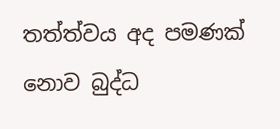තත්ත්වය අද පමණක් නොව බුද්ධ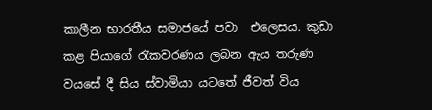කාලීන භාරතීය සමාජයේ පවා  එලෙසය. කුඩා කළ පියාගේ රැකවරණය ලබන ඇය තරුණ වයසේ දී සිය ස්වාමියා යටතේ ජීවත් විය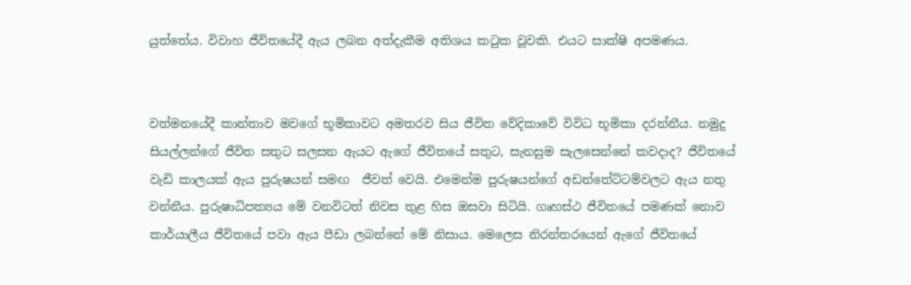යුත්තේය. විවාහ ජීවිතයේදී ඇය ලබන අත්දැකීම අතිශය කටුක වූවකි. එයට සාක්ෂි අපමණය.


වත්මනයේදී කාන්තාව මවගේ භූමිකාවට අමතරව සිය ජීවිත වේදිකාවේ විවිධ භූමිකා දරන්නීය. නමුදු සියල්ලන්ගේ ජීවිත සතුට සලසන ඇයට ඇගේ ජීවිතයේ සතුට, සැනසුම සැලසෙන්නේ කවදාද? ජීවිතයේ වැඩි කාලයක් ඇය පුරුෂයන් සමඟ  ජීවත් වෙයි. එමෙන්ම පුරුෂයන්ගේ අඩන්තේට්ටම්වලට ඇය නතු වන්නීය. පුරුෂාධිපත්‍යය මේ වනවිටත් නිවස තුළ හිස ඔසවා සිටියි. ගෘහස්ථ ජීවිතයේ පමණක් නොව කාර්යාලීය ජීවිතයේ පවා ඇය පීඩා ලබන්නේ මේ නිසාය. මෙලෙස නිරන්තරයෙන් ඇගේ ජීවිතයේ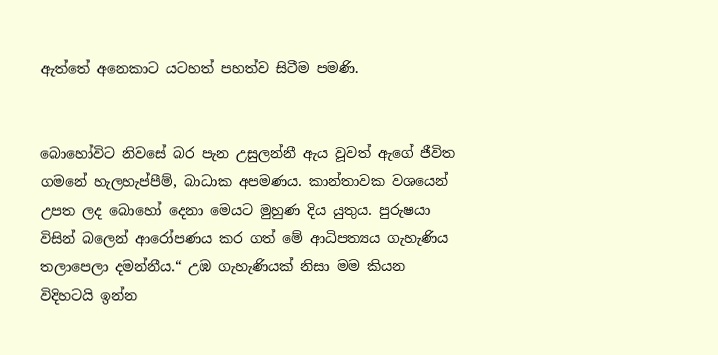ඇත්තේ අනෙකාට යටහත් පහත්ව සිටීම පමණි.


බොහෝවිට නිවසේ බර පැන උසුලන්නී ඇය වූවත් ඇගේ ජීවිත ගමනේ හැලහැප්පීම්, බාධාක අපමණය. කාන්තාවක වශයෙන් උපත ලද බොහෝ දෙනා මෙයට මුහුණ දිය යුතුය. පුරුෂයා විසින් බලෙන් ආරෝපණය කර ගත් මේ ආධිපත්‍යය ගැහැණිය තලාපෙලා දමන්නීය.“ උඹ ගැහැණියක් නිසා මම කියන විදිහටයි ඉන්න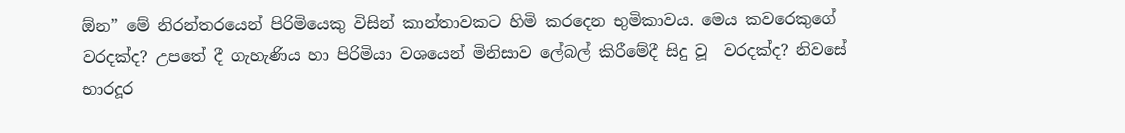ඕන” මේ නිරන්තරයෙන් පිරිමියෙකු විසින් කාන්තාවකට හිමි කරදෙන භුමිකාවය. මෙය කවරෙකුගේ වරදක්ද? උපතේ දී ගැහැණිය හා පිරිමියා වශයෙන් මිනිසාව ලේබල් කිරීමේදී සිදු වූ  වරදක්ද? නිවසේ භාරදූර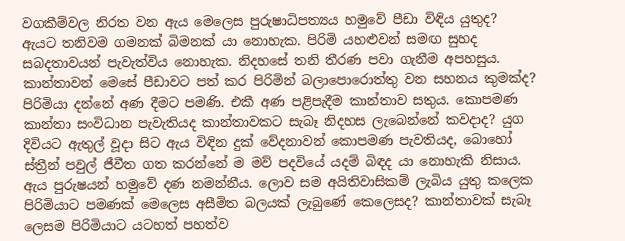වගකීම්වල නිරත වන ඇය මෙලෙස පුරුෂාධිපත්‍යය හමුවේ පීඩා විඳිය යුතුද? ඇයට තනිවම ගමනක් බිමනක් යා නොහැක. පිරිමි යහළුවන් සමඟ සුහද සබදතාවයන් පැවැත්විය නොහැක. නිදහසේ තනි තීරණ පවා ගැනීම අපහසුය. කාන්තාවන් මෙසේ පීඩාවට පත් කර පිරිමින් බලාපොරොත්තු වන සහනය කුමක්ද? පිරිමියා දන්නේ අණ දීමට පමණි. එකී අණ පළිපැදීම කාන්තාව සතුය. කොපමණ කාන්තා සංවිධාන පැවැතියද කාන්තාවකට සැබෑ නිදහස ලැබෙන්නේ කවදාද? යුග දිවියට ඇතුල් වූදා සිට ඇය විඳින දුක් වේදනාවන් කොපමණ පැවතියද, බොහෝ ස්ත්‍රීන් පවුල් ජීවීත ගත කරන්නේ ම මව් පදවියේ යදම් බිඳද යා නොහැකි නිසාය. ඇය පුරුෂයන් හමුවේ දණ නමන්නීය. ලොව සම අයිතිවාසිකම් ලැබිය යුතු කලෙක පිරිමියාට පමණක් මෙලෙස අසීමිත බලයක් ලැබුණේ කෙලෙසද? කාන්තාවක් සැබෑ ලෙසම පිරිමියාට යටහත් පහත්ව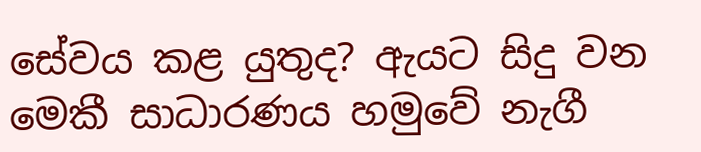සේවය කළ යුතුද? ඇයට සිදු වන මෙකී සාධාරණය හමුවේ නැගී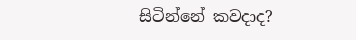සිටින්නේ කවදාද?